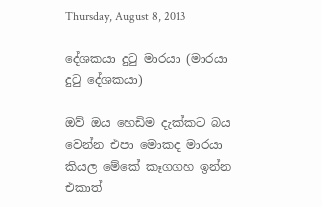Thursday, August 8, 2013

දේශකයා දුටු මාරයා (මාරයා දුටු දේශකයා)

ඔව් ඔය හෙඩිම දැක්කට බය වෙන්න එපා මොකද මාරයා කියල මේකේ කෑගගහ ඉන්න එකාත්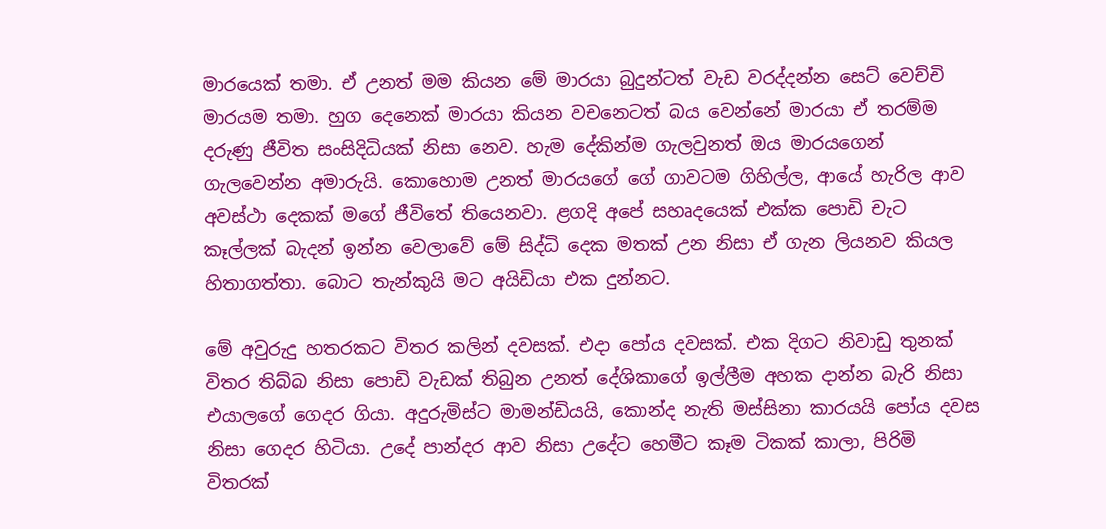මාරයෙක් තමා. ඒ උනත් මම කියන මේ මාරයා බුදුන්ටත් වැඩ වරද්දන්න සෙට් වෙච්චි මාරයම තමා. හුග දෙනෙක් මාරයා කියන වචනෙටත් බය වෙන්නේ මාරයා ඒ තරම්ම දරුණු ජීවිත සංසිදිධියක් නිසා නෙව. හැම දේකින්ම ගැලවුනත් ඔය මාරයගෙන් ගැලවෙන්න අමාරුයි. කොහොම උනත් මාරයගේ ගේ ගාවටම ගිහිල්ල, ආයේ හැරිල ආව අවස්ථා දෙකක් මගේ ජීවිතේ තියෙනවා. ළගදි අපේ සහෘදයෙක් එක්ක පොඩි චැට කෑල්ලක් බැදන් ඉන්න වෙලාවේ මේ සිද්ධි දෙක මතක් උන නිසා ඒ ගැන ලියනව කියල හිතාගත්තා. බොට තැන්කුයි මට අයිඩියා එක දුන්නට.

මේ අවුරුදු හතරකට විතර කලින් දවසක්. එදා පෝය දවසක්. එක දිගට නිවාඩු තුනක් විතර තිබ්බ නිසා පොඩි වැඩක් තිබුන උනත් දේශිකාගේ ඉල්ලීම අහක දාන්න බැරි නිසා එයාලගේ ගෙදර ගියා. අදුරුමිස්ට මාමන්ඩියයි, කොන්ද නැති මස්සිනා කාරයයි පෝය දවස නිසා ගෙදර හිටියා. උදේ පාන්දර ආව නිසා උදේට හෙමීට කෑම ටිකක් කාලා, පිරිමි විතරක්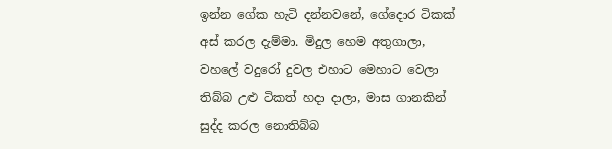ඉන්න ගේක හැටි දන්නවනේ, ගේදොර ටිකක් අස් කරල දැම්මා. මිදුල හෙම අතුගාලා, වහලේ වදුරෝ දුවල එහාට මෙහාට වෙලා තිබ්බ උළු ටිකත් හදා දාලා, මාස ගානකින් සුද්ද කරල නොතිබ්බ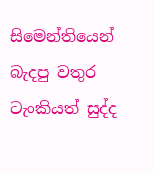සිමෙන්තියෙන් බැදපු වතුර ටැංකියත් සුද්ද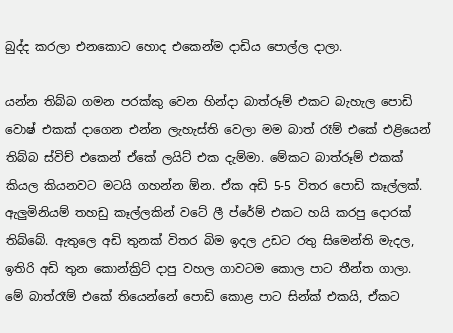බුද්ද කරලා එනකොට හොද එකෙන්ම දාඩිය පොල්ල දාලා.

යන්න තිබ්බ ගමන පරක්කු වෙන හින්දා බාත්රූම් එකට බැහැල පොඩි වොෂ් එකක් දාගෙන එන්න ලැහැස්ති වෙලා මම බාත් රෑම් එකේ එළියෙන් තිබ්බ ස්විච් එකෙන් ඒකේ ලයිට් එක දැම්මා. මේකට බාත්රූම් එකක් කියල කියනවට මටයි ගහන්න ඕන. ඒක අඩි 5-5 විතර පොඩි කෑල්ලක්. ඇලුමිනියම් තහඩු කෑල්ලකින් වටේ ලී ප්රේම් එකට හයි කරපු දොරක් තිබ්බේ. ඇතුලෙ අඩි තුනක් විතර බිම ඉදල උඩට රතු සිමෙන්ති මැදල, ඉතිරි අඩි තුන කොන්ක්‍රිට් දාපු වහල ගාවටම කොල පාට තීන්ත ගාලා. මේ බාත්රෑම් එකේ තියෙන්නේ පොඩි කොළ පාට සින්ක් එකයි, ඒකට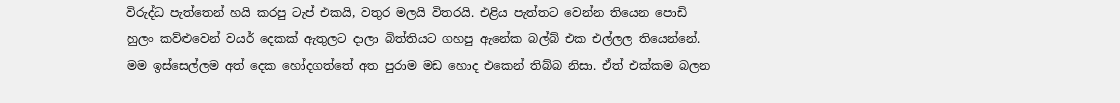විරුද්ධ පැත්තෙන් හයි කරපු ටැප් එකයි, වතුර මලයි විතරයි. එළිය පැත්තට වෙන්න තියෙන පොඩි හුලං කව්ළුවෙන් වයර් දෙකක් ඇතුලට දාලා බිත්තියට ගහපු ඇනේක බල්බ් එක එල්ලල තියෙන්නේ. මම ඉස්සෙල්ලම අත් දෙක හෝදගත්තේ අත පුරාම මඩ හොද එකෙන් තිබ්බ නිසා. ඒත් එක්කම බලන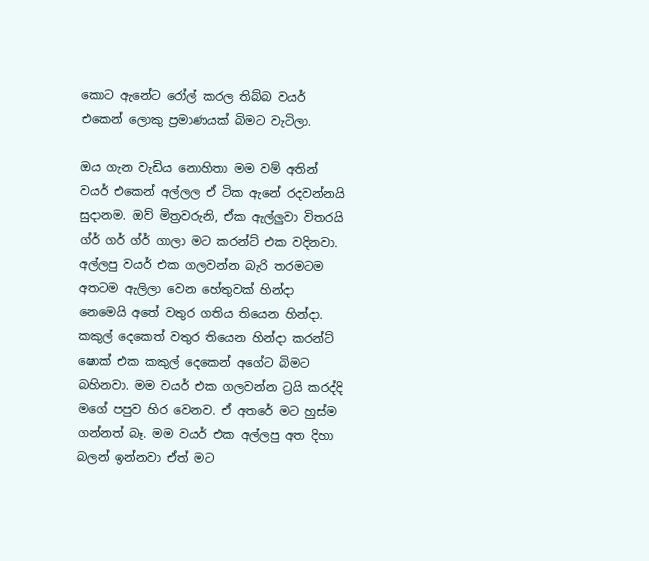කොට ඇනේට රෝල් කරල තිබ්බ වයර් එකෙන් ලොකු ප්‍රමාණයක් බිමට වැටිලා.

ඔය ගැන වැඩිය නොහිතා මම වම් අතින් වයර් එකෙන් අල්ලල ඒ ටික ඇනේ රදවන්නයි සුදානම. ඔව් මිත්‍රවරුනි, ඒක ඇල්ලුවා විතරයි ග්ර් ගර් ග්ර් ගාලා මට කරන්ට් එක වදිනවා. අල්ලපු වයර් එක ගලවන්න බැරි තරමටම අතටම ඇලිලා වෙන හේතුවක් හින්දා නෙමෙයි අතේ වතුර ගතිය තියෙන හින්දා. කකුල් දෙකෙත් වතුර තියෙන හින්දා කරන්ට් ෂොක් එක කකුල් දෙකෙන් අගේට බිමට බහිනවා. මම වයර් එක ගලවන්න ට්‍රයි කරද්දි මගේ පපුව හිර වෙනව. ඒ අතරේ මට හුස්ම ගන්නත් බෑ. මම වයර් එක අල්ලපු අත දිහා බලන් ඉන්නවා ඒත් මට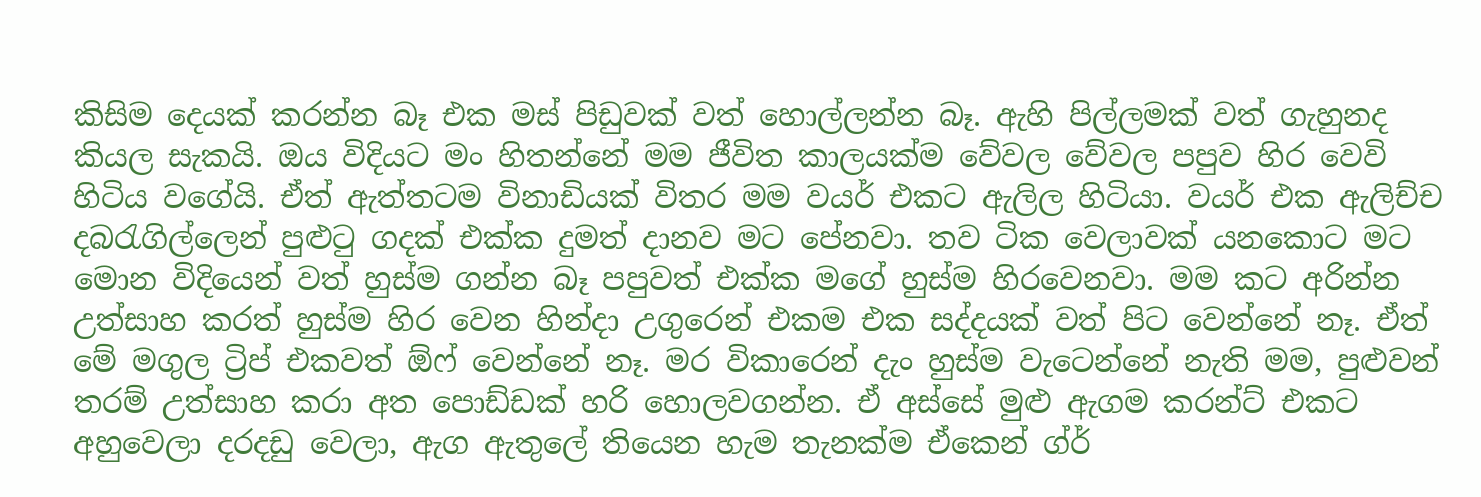කිසිම දෙයක් කරන්න බෑ එක මස් පිඩුවක් වත් හොල්ලන්න බෑ. ඇහි පිල්ලමක් වත් ගැහුනද කියල සැකයි. ඔය විදියට මං හිතන්නේ මම ජීවිත කාලයක්ම වේවල වේවල පපුව හිර වෙවි හිටිය වගේයි. ඒත් ඇත්තටම විනාඩියක් විතර මම වයර් එකට ඇලිල හිටියා. වයර් එක ඇලිච්ච දබරැගිල්ලෙන් පුළුටු ගදක් එක්ක දුමත් දානව මට පේනවා. තව ටික වෙලාවක් යනකොට මට මොන විදියෙන් වත් හුස්ම ගන්න බෑ පපුවත් එක්ක මගේ හුස්ම හිරවෙනවා. මම කට අරින්න උත්සාහ කරත් හුස්ම හිර වෙන හින්දා උගුරෙන් එකම එක සද්දයක් වත් පිට වෙන්නේ නෑ. ඒත් මේ මගුල ට්‍රිප් එකවත් ඕෆ් වෙන්නේ නෑ. මර විකාරෙන් දැං හුස්ම වැටෙන්නේ නැති මම, පුළුවන් තරම් උත්සාහ කරා අත පොඩ්ඩක් හරි හොලවගන්න. ඒ අස්සේ මුළු ඇගම කරන්ට් එකට අහුවෙලා දරදඩු වෙලා, ඇග ඇතුලේ තියෙන හැම තැනක්ම ඒකෙන් ග්ර්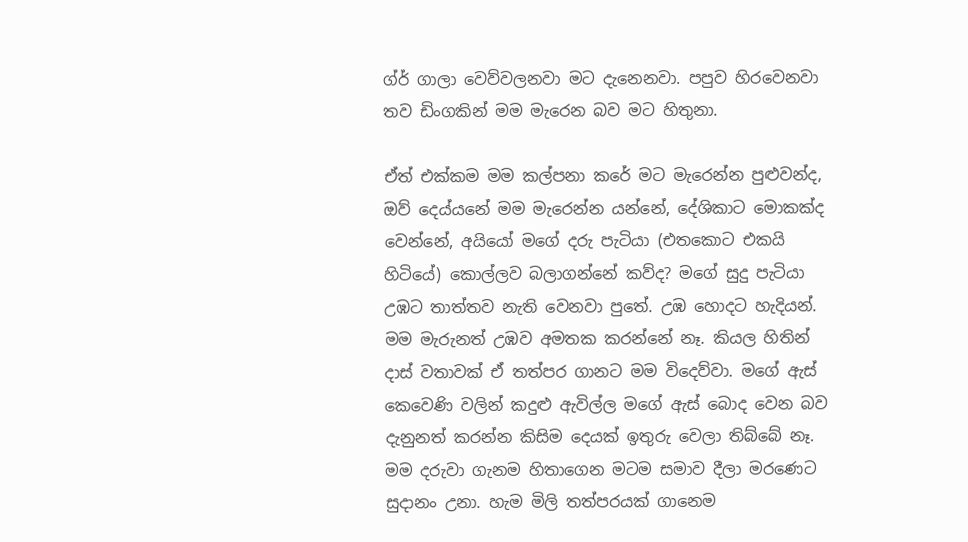ග්ර් ගාලා වෙව්වලනවා මට දැනෙනවා. පපුව හිරවෙනවා තව ඩිංගකින් මම මැරෙන බව මට හිතුනා.

ඒත් එක්කම මම කල්පනා කරේ මට මැරෙන්න පුළුවන්ද, ඔව් දෙය්යනේ මම මැරෙන්න යන්නේ, දේශිකාට මොකක්ද වෙන්නේ, අයියෝ මගේ දරු පැටියා (එතකොට එකයි හිටියේ) කොල්ලව බලාගන්නේ කව්ද? මගේ සුදු පැටියා උඹට තාත්තව නැති වෙනවා පුතේ. උඹ හොදට හැදියන්. මම මැරුනත් උඹව අමතක කරන්නේ නෑ. කියල හිතින් දාස් වතාවක් ඒ තත්පර ගානට මම විදෙව්වා. මගේ ඇස් කෙවෙණි වලින් කදුළු ඇවිල්ල මගේ ඇස් බොද වෙන බව දැනුනත් කරන්න කිසිම දෙයක් ඉතුරු වෙලා තිබ්බේ නෑ. මම දරුවා ගැනම හිතාගෙන මටම සමාව දීලා මරණෙට සුදානං උනා. හැම මිලි තත්පරයක් ගානෙම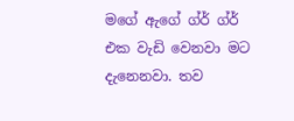මගේ ඇගේ ග්ර් ග්ර් එක වැඩි වෙනවා මට දැනෙනවා. තව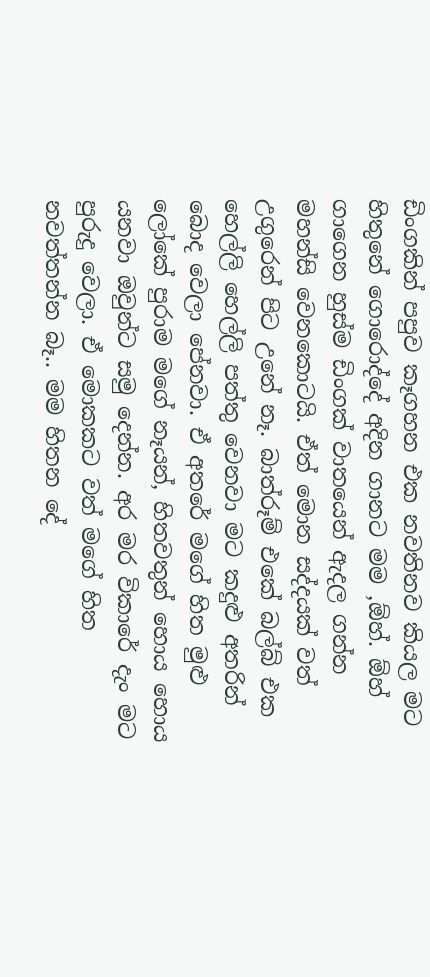ඩිංගකින් පපුව කෑගහන එක නවතිනව කියල මට හිතුනේ ගොරොද්දේ අදින ගානට මම ,ඕහ්. ඕහ් ගාගෙන හුස්ම ඩිංගක් වාතයෙන් ඇදල ගන්න මහන්සි වෙනකොටයි. ඒත් මොන සද්දයක් වත් උගුරෙන් පිට උනේ නෑ. බාත්රූම් එකේ බල්බ් එක හෙල්ලි හෙල්ලි පත්තු වෙනවා මට කදුළු අතරින් බොද වෙලා පේනවා. ඒ අතරේ මගේ හිත මුළු ලෝකේ පුරාම මගේ නෑයන්, හිතවතුන් හොය හොය යනවා ඔවුන්ට සමු දෙන්න. අර මර විකාරේ දැං මට පුරුදු වෙලා. ඒ මොකකට වත් මගේ හිත නවත්තන්න බෑ.. මම හිතන දේ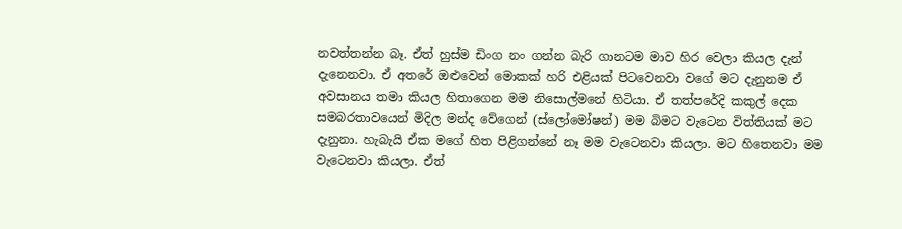නවත්තන්න බෑ. ඒත් හුස්ම ඩිංග නං ගන්න බැරි ගානටම මාව හිර වෙලා කියල දැන් දැනෙනවා. ඒ අතරේ ඔළුවෙන් මොකක් හරි එළියක් පිටවෙනවා වගේ මට දැනුනම ඒ අවසානය තමා කියල හිතාගෙන මම නිසොල්මනේ හිටියා. ඒ තත්පරේදි කකුල් දෙක සමබරතාවයෙන් මිදිල මන්ද වේගෙන් (ස්ලෝමෝෂන්) මම බිමට වැටෙන විත්තියක් මට දැනුනා. හැබැයි ඒක මගේ හිත පිළිගන්නේ නෑ මම වැටෙනවා කියලා. මට හිතෙනවා මම වැටෙනවා කියලා. ඒත්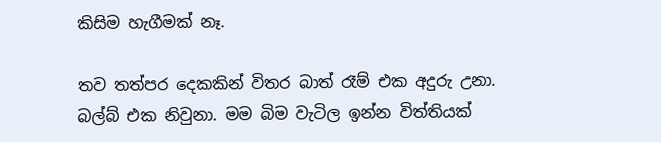කිසිම හැගීමක් නෑ.

තව තත්පර දෙකකින් විතර බාත් රෑම් එක අදුරු උනා. බල්බ් එක නිවුනා. මම බිම වැටිල ඉන්න විත්තියක්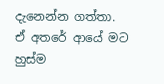දැනෙන්න ගත්තා. ඒ අතරේ ආයේ මට හුස්ම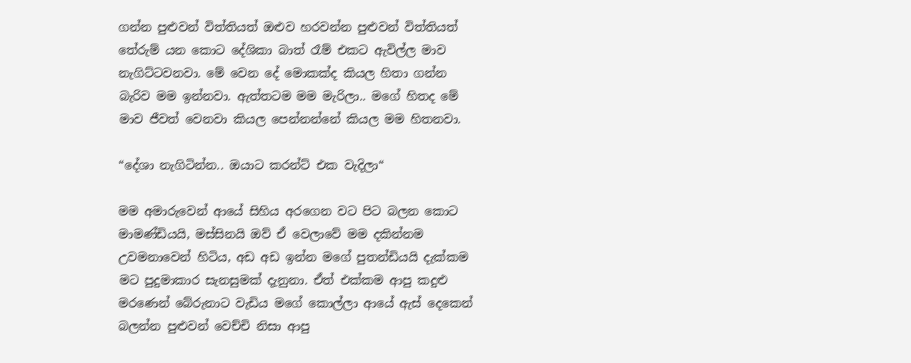ගන්න පුළුවන් විත්තියත් ඔළුව හරවන්න පුළුවන් විත්තියත් තේරුම් යන කොට දේශිකා බාත් රෑම් එකට ඇවිල්ල මාව නැගිට්ටවනවා. මේ වෙන දේ මොකක්ද කියල හිතා ගන්න බැරිව මම ඉන්නවා. ඇත්තටම මම මැරිලා.. මගේ හිතද මේ මාව ජීවත් වෙනවා කියල පෙන්නන්නේ කියල මම හිතනවා.

“දේශා නැගිටින්න.. ඔයාට කරන්ට් එක වැදිලා“

මම අමාරුවෙන් ආයේ සිහිය අරගෙන වට පිට බලන කොට මාමණ්ඩියයි, මස්සිනයි ඔව් ඒ වෙලාවේ මම දකින්නම උවමනාවෙන් හිටිය, අඩ අඩ ඉන්න මගේ පුතන්ඩියයි දැක්කම මට පුදුමාකාර සැනසුමක් දැනුනා. ඒත් එක්කම ආපු කදුළු මරණෙන් බේරුනාට වැඩිය මගේ කොල්ලා ආයේ ඇස් දෙකෙන් බලන්න පුළුවන් වෙච්චි නිසා ආපු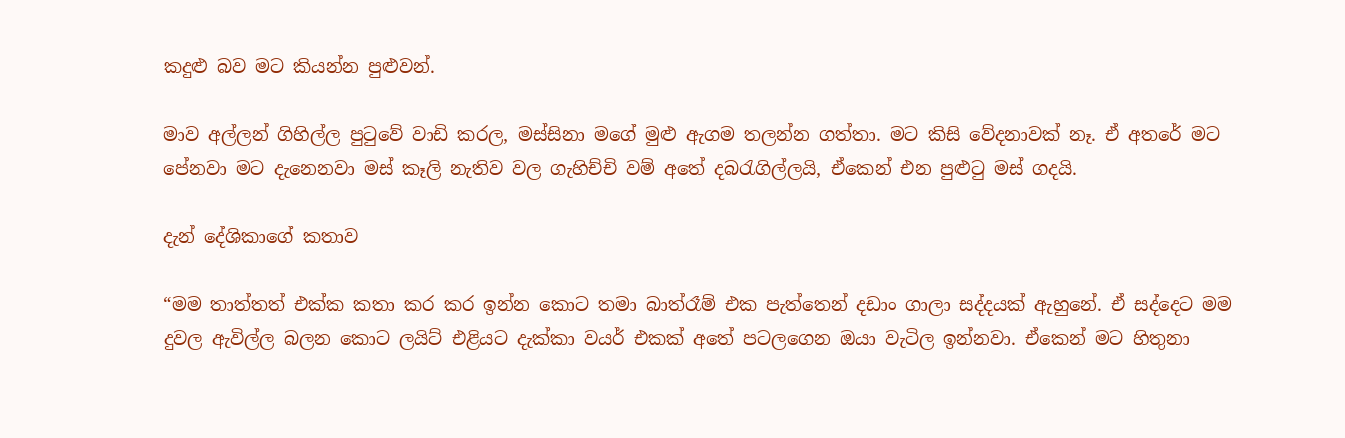කදුළු බව මට කියන්න පුළුවන්.

මාව අල්ලන් ගිහිල්ල පුටුවේ වාඩි කරල, මස්සිනා මගේ මුළු ඇගම තලන්න ගත්තා. මට කිසි වේදනාවක් නෑ. ඒ අතරේ මට පේනවා මට දැනෙනවා මස් කෑලි නැතිව වල ගැහිච්චි වම් අතේ දබරැගිල්ලයි, ඒකෙන් එන පුළුටු මස් ගදයි.

දැන් දේශිකාගේ කතාව

“මම තාත්තත් එක්ක කතා කර කර ඉන්න කොට තමා බාත්රෑම් එක පැත්තෙන් දඩාං ගාලා සද්දයක් ඇහුනේ. ඒ සද්දෙට මම දුවල ඇවිල්ල බලන කොට ලයිට් එළියට දැක්කා වයර් එකක් අතේ පටලගෙන ඔයා වැටිල ඉන්නවා. ඒකෙන් මට හිතුනා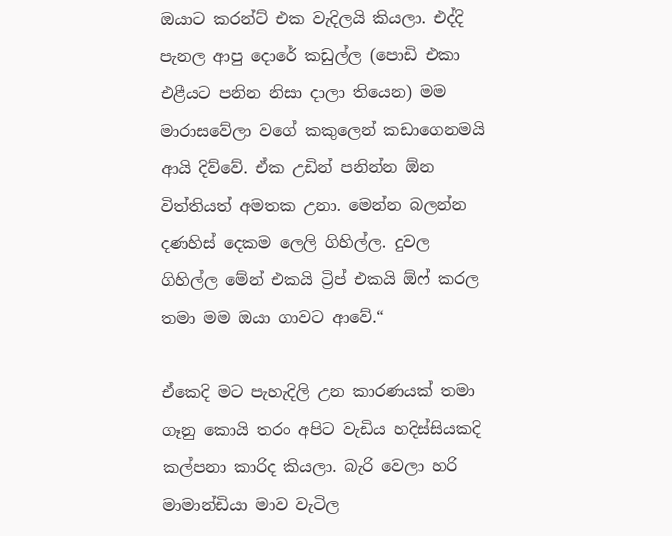ඔයාට කරන්ට් එක වැදිලයි කියලා. එද්දි පැනල ආපු දොරේ කඩුල්ල (පොඩි එකා එළීයට පනින නිසා දාලා තියෙන) මම මාරාසවේලා වගේ කකුලෙන් කඩාගෙනමයි ආයි දිව්වේ. ඒක උඩින් පනින්න ඕන විත්තියත් අමතක උනා. මෙන්න බලන්න දණහිස් දෙකම ලෙලි ගිහිල්ල. දුවල ගිහිල්ල මේන් එකයි ට්‍රිප් එකයි ඕෆ් කරල තමා මම ඔයා ගාවට ආවේ.“

ඒකෙදි මට පැහැදිලි උන කාරණයක් තමා ගෑනු කොයි තරං අපිට වැඩිය හදිස්සියකදි කල්පනා කාරිද කියලා. බැරි වෙලා හරි මාමාන්ඩියා මාව වැටිල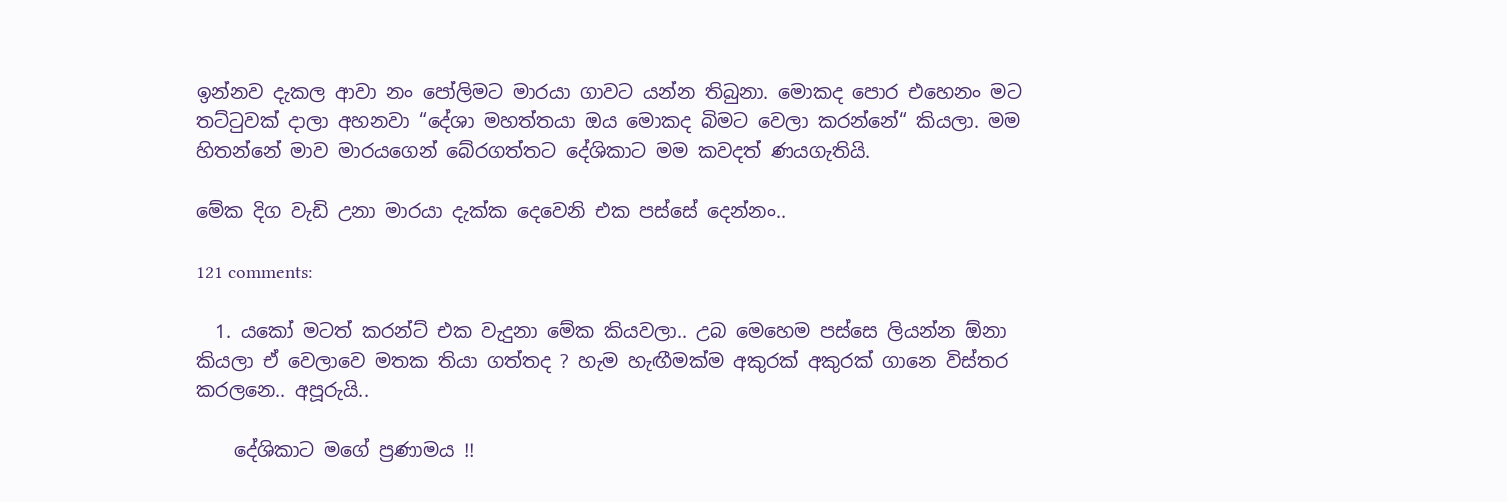ඉන්නව දැකල ආවා නං පෝලිමට මාරයා ගාවට යන්න තිබුනා. මොකද පොර එහෙනං මට තට්ටුවක් දාලා අහනවා “දේශා මහත්තයා ඔය මොකද බිමට වෙලා කරන්නේ“ කියලා. මම හිතන්නේ මාව මාරයගෙන් බේරගත්තට දේශිකාට මම කවදත් ණයගැතියි.

මේක දිග වැඩි උනා මාරයා දැක්ක දෙවෙනි එක පස්සේ දෙන්නං..

121 comments:

  1. යකෝ මටත් කරන්ට් එක වැදුනා මේක කියවලා.. උබ මෙහෙම පස්සෙ ලියන්න ඕනා කියලා ඒ වෙලාවෙ මතක තියා ගත්තද ? හැම හැඟීමක්ම අකුරක් අකුරක් ගානෙ විස්තර කරලනෙ.. අපූරුයි..

    දේශිකාට මගේ ප්‍රණාමය !!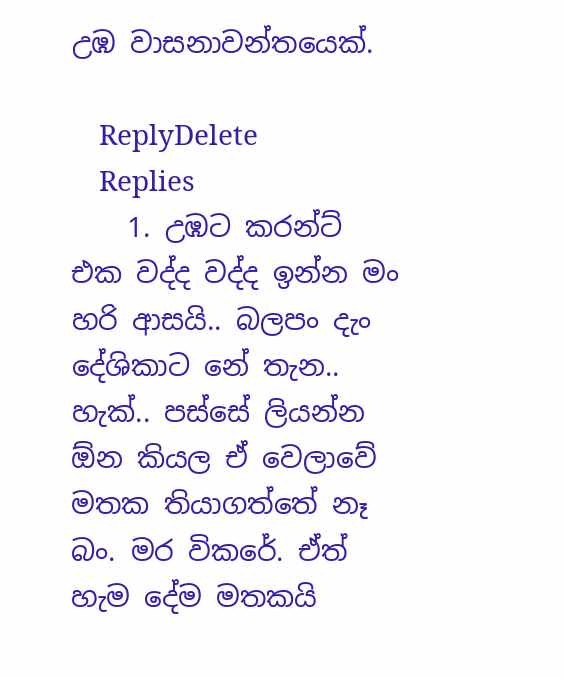උඹ වාසනාවන්තයෙක්.

    ReplyDelete
    Replies
    1. උඹට කරන්ට් එක වද්ද වද්ද ඉන්න මං හරි ආසයි.. බලපං දැං දේශිකාට නේ තැන.. හැක්.. පස්සේ ලියන්න ඕන කියල ඒ වෙලාවේ මතක තියාගත්තේ නෑ  බං. මර විකරේ. ඒත් හැම දේම මතකයි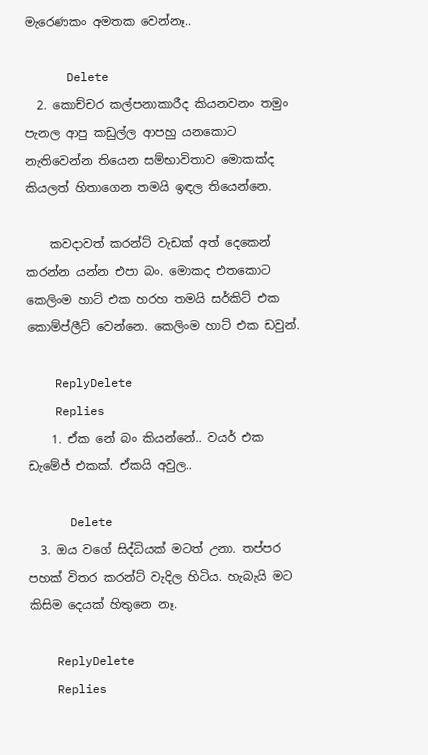මැරෙණකං අමතක වෙන්නෑ..

      Delete
  2. කොච්චර කල්පනාකාරීද කියනවනං තමුං පැනල ආපු කඩුල්ල ආපහු යනකොට නැතිවෙන්න තියෙන සම්භාවිතාව මොකක්ද කියලත් හිතාගෙන තමයි ඉඳල තියෙන්නෙ.

    කවදාවත් කරන්ට් වැඩක් අත් දෙකෙන් කරන්න යන්න එපා බං. මොකද එතකොට කෙලිංම හාට් එක හරහ තමයි සර්කිට් එක කොම්ප්ලීට් වෙන්නෙ. කෙලිංම හාට් එක ඩවුන්.

    ReplyDelete
    Replies
    1. ඒක නේ බං කියන්නේ.. වයර් එක ඩැමේජ් එකක්. ඒකයි අවුල..

      Delete
  3. ඔය වගේ සිද්ධියක් මටත් උනා. තප්පර පහක් විතර කරන්ට් වැදිල හිටිය. හැබැයි මට කිසිම දෙයක් හිතුනෙ නෑ.

    ReplyDelete
    Replies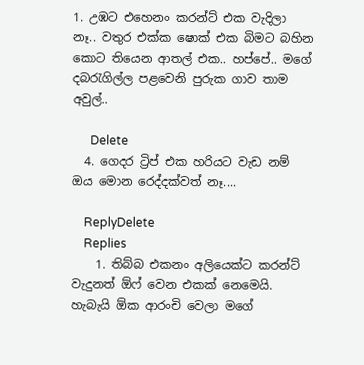1. උඹට එහෙනං කරන්ට් එක වැදිලා නෑ.. වතුර එක්ක ෂොක් එක බිමට බහින කොට තියෙන ආතල් එක.. හප්පේ.. මගේ දබරැගිල්ල පළවෙනි පුරුක ගාව තාම අවුල්..

      Delete
  4. ගෙදර ට්‍රිප් එක හරියට වැඩ නම් ඔය මොන රෙද්දක්වත් නෑ....

    ReplyDelete
    Replies
    1. තිබ්බ එකනං අලියෙක්ට කරන්ට් වැදුනත් ඕෆ් වෙන එකක් නෙමෙයි. හැබැයි ඕක ආරංචි වෙලා මගේ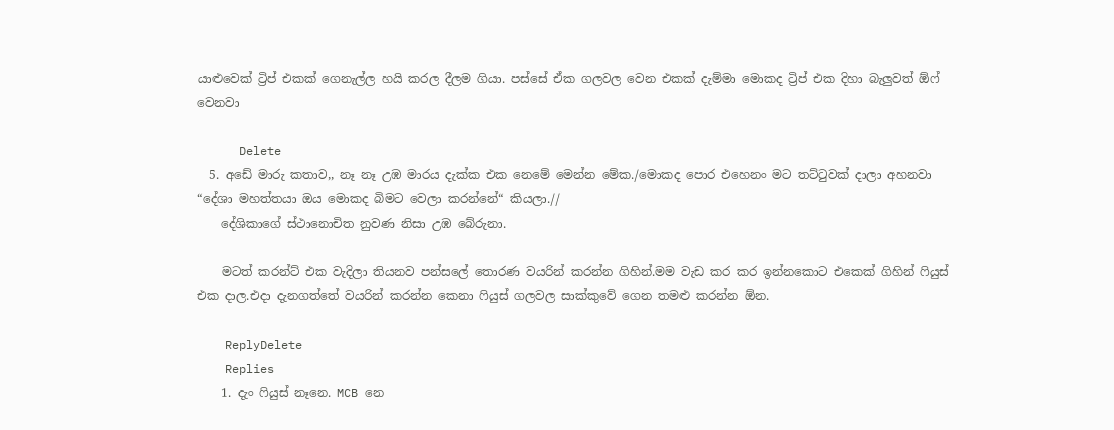යාළුවෙක් ට්‍රිප් එකක් ගෙනැල්ල හයි කරල දීලම ගියා. පස්සේ ඒක ගලවල වෙන එකක් දැම්මා මොකද ට්‍රිප් එක දිහා බැලුවත් ඕෆ් වෙනවා

      Delete
  5. අඩේ මාරු කතාව,, නෑ නෑ උඹ මාරය දැක්ක එක නෙමේ මෙන්න මේක./මොකද පොර එහෙනං මට තට්ටුවක් දාලා අහනවා “දේශා මහත්තයා ඔය මොකද බිමට වෙලා කරන්නේ“ කියලා.//
    දේශිකාගේ ස්ථානොචිත නුවණ නිසා උඹ බේරුනා.

    මටත් කරන්ට් එක වැදිලා තියනව පන්සලේ තොරණ වයරින් කරන්න ගිහින්.මම වැඩ කර කර ඉන්නකොට එකෙක් ගිහින් ෆියුස් එක දාල.එදා දැනගත්තේ වයරින් කරන්න කෙනා ෆියුස් ගලවල සාක්කුවේ ගෙන තමළු කරන්න ඕන.

    ReplyDelete
    Replies
    1. දැං ෆියුස් නෑනෙ. MCB නෙ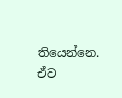තියෙන්නෙ. ඒව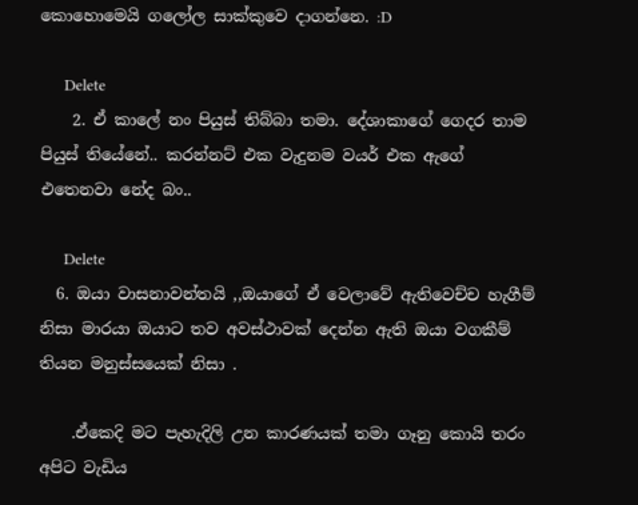කොහොමෙයි ගලෝල සාක්කුවෙ දාගන්නෙ. :D

      Delete
    2. ඒ කාලේ නං පියුස් තිබ්බා තමා. දේශාකාගේ ගෙදර තාම පියුස් තියේනේ.. කරන්නට් එක වැදුනම වයර් එක ඇගේ එතෙනවා නේද බං..

      Delete
  6. ඔයා වාසනාවන්තයි ,,ඔයාගේ ඒ වෙලාවේ ඇතිවෙච්ච හැගීම් නිසා මාරයා ඔයාට තව අවස්ථාවක් දෙන්න ඇති ඔයා වගකීම් තියන මනුස්සයෙක් නිසා .

    .ඒකෙදි මට පැහැදිලි උන කාරණයක් තමා ගෑනු කොයි තරං අපිට වැඩිය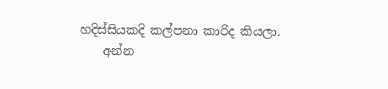හදිස්සියකදි කල්පනා කාරිද කියලා.
    අන්න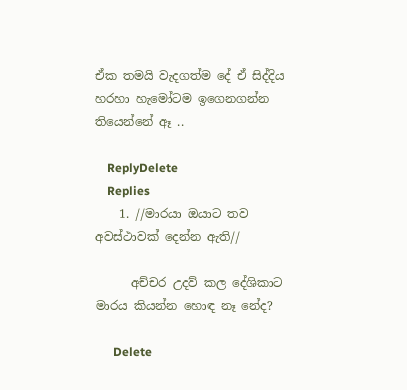ඒක තමයි වැදගත්ම දේ ඒ සිද්දිය හරහා හැමෝටම ඉගෙනගන්න තියෙන්නේ ඈ ..

    ReplyDelete
    Replies
    1. //මාරයා ඔයාට තව අවස්ථාවක් දෙන්න ඇති//

      අච්චර උදව් කල දේශිකාට මාරය කියන්න හොඳ නෑ නේද?

      Delete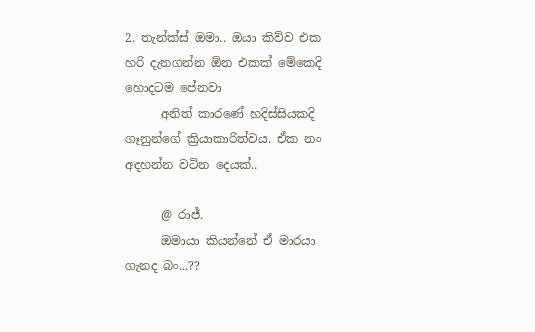2. තැන්ක්ස් ඔමා.. ඔයා කිව්ව එක හරි දැනගන්න ඕන එකක් මේකෙදි හොදටම පේනවා
      අනිත් කාරණේ හදිස්සියකදි ගෑනුන්ගේ ක්‍රියාකාරිත්වය. ඒක නං අදහන්න වටින දෙයක්..

      @ රාජ්.
      ඔමායා කියන්නේ ඒ මාරයා ගැනද බං...??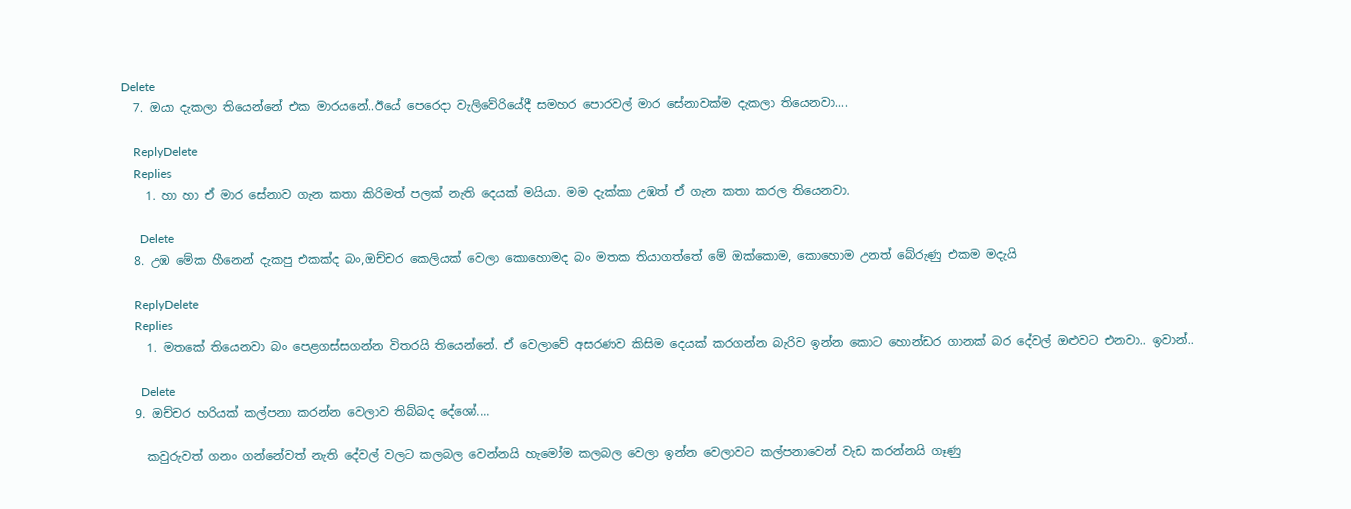Delete
  7. ඔයා දැකලා තියෙන්නේ එක මාරයනේ..ඊයේ පෙරෙදා වැලිවේරියේදී සමහර පොරවල් මාර සේනාවක්ම දැකලා තියෙනවා....

    ReplyDelete
    Replies
    1. හා හා ඒ මාර සේනාව ගැන කතා කිරිමත් පලක් නැති දෙයක් මයියා. මම දැක්කා උඹත් ඒ ගැන කතා කරල තියෙනවා.

      Delete
  8. උඹ මේක හීනෙන් දැකපු එකක්ද බං,ඔච්චර කෙලියක් වෙලා කොහොමද බං මතක තියාගත්තේ මේ ඔක්කොම, කොහොම උනත් බේරුණු එකම මදැයි

    ReplyDelete
    Replies
    1. මතකේ තියෙනවා බං පෙළගස්සගන්න විතරයි තියෙන්නේ. ඒ වෙලාවේ අසරණව කිසිම දෙයක් කරගන්න බැරිව ඉන්න කොට හොන්ඩර ගානක් බර දේවල් ඔළුවට එනවා.. ඉවාන්..

      Delete
  9. ඔච්චර හරියක් කල්පනා කරන්න වෙලාව තිබ්බද දේශෝ....

    කවුරුවත් ගනං ගන්නේවත් නැති දේවල් වලට කලබල වෙන්නයි හැමෝම කලබල වෙලා ඉන්න වෙලාවට කල්පනාවෙන් වැඩ කරන්නයි ගෑණු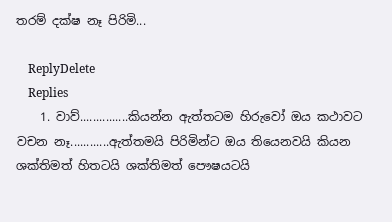තරම් දක්ෂ නෑ පිරිමි...

    ReplyDelete
    Replies
    1. වාව්...............කියන්න ඇත්තටම හිරුවෝ ඔය කථාවට වචන නෑ............ඇත්තමයි පිරිමින්ට ඔය තියෙනවයි කියන ශක්තිමත් හිතටයි ශක්තිමත් පෞෂයටයි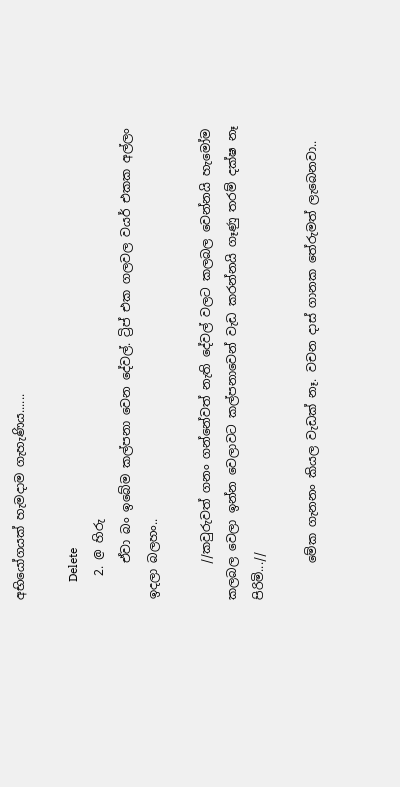අභියෝගයක් හැමදාම ගැහැණිය......

      Delete
    2. @ හිරු
      ඒවා බං ඉබේම කල්පනා වෙන දේවල්. ට්‍රිප් එක ගලවල වයර් එකක අල්ලං ඉදලා බලහං..

      //කවුරුවත් ගනං ගන්නේවත් නැති දේවල් වලට කලබල වෙන්නයි හැමෝම කලබල වෙලා ඉන්න වෙලාවට කල්පනාවෙන් වැඩ කරන්නයි ගෑණු තරම් දක්ෂ නෑ පිරිමි...//

      මේක ගැනනං කියල වැඩක් නෑ. වචන දාස් ගානක තේරුමත් ලැබෙනවා..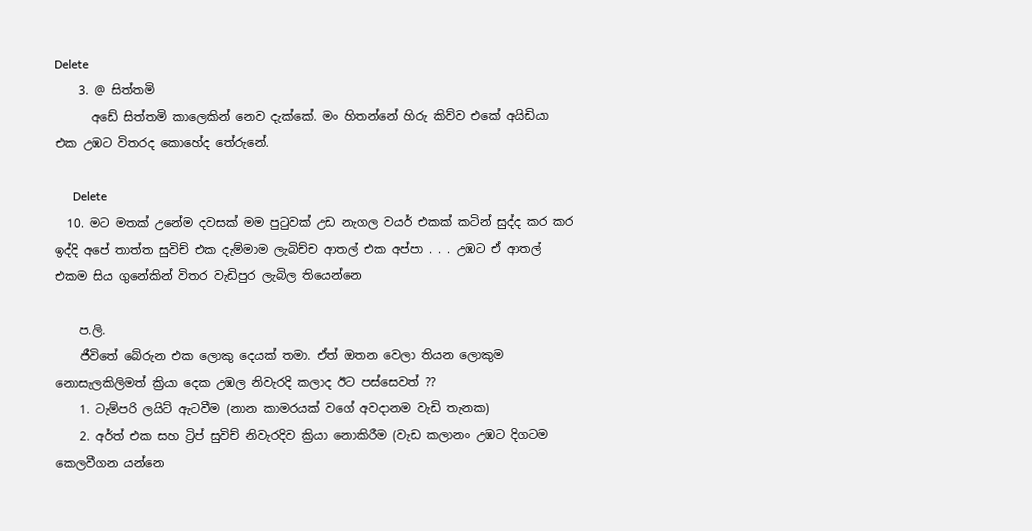Delete
    3. @ සිත්තමි
      අඩේ සිත්තමි කාලෙකින් නෙව දැක්කේ. මං හිතන්නේ හිරු කිව්ව එකේ අයිඩියා එක උඹට විතරද කොහේද තේරුනේ.

      Delete
  10. මට මතක් උනේම දවසක් මම පුටුවක් උඩ නැගල වයර් එකක් කටින් සුද්ද කර කර ඉද්දි අපේ තාත්ත සුවිච් එක දැම්මාම ලැබිච්ච ආතල් එක අප්පා . . . උඹට ඒ ආතල් එකම සිය ගුනේකින් විතර වැඩිපුර ලැබිල තියෙන්නෙ

    ප.ලි.
    ජීවිතේ බේරුන එක ලොකු දෙයක් තමා. ඒත් ඔතන වෙලා තියන ලොකුම නොසැලකිලිමත් ක්‍රියා දෙක උඹල නිවැරදි කලාද ඊට පස්සෙවත් ??
    1. ටැම්පරි ලයිට් ඇටවීම (නාන කාමරයක් වගේ අවදානම වැඩි තැනක)
    2. අර්ත් එක සහ ට්‍රිප් සුවිච් නිවැරදිව ක්‍රියා නොකිරීම (වැඩ කලානං උඹට දිගටම කෙලවීගන යන්නෙ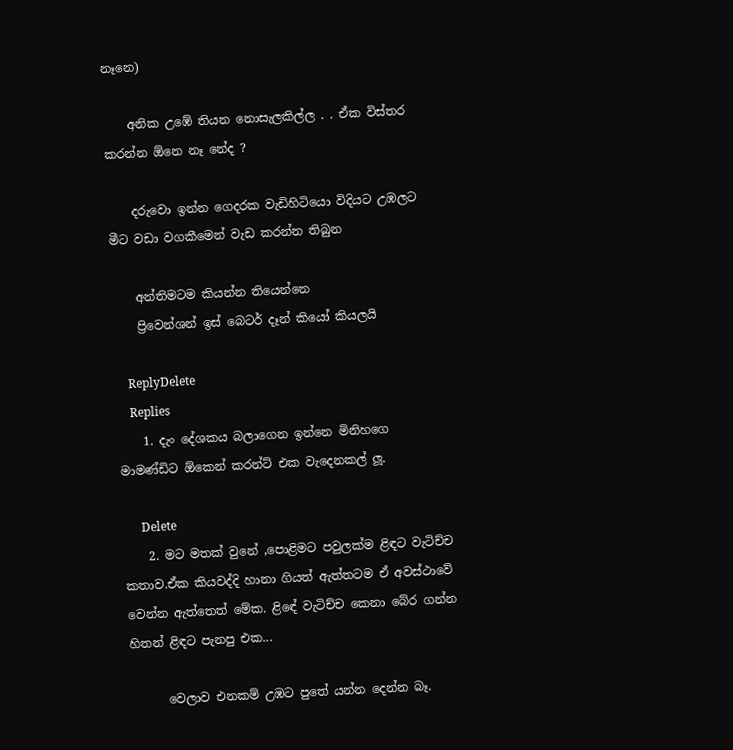නෑනෙ)

    අනික උඹේ තියන නොසැලකිල්ල . . ඒක විස්තර කරන්න ඕනෙ නෑ නේද ?

    දරුවො ඉන්න ගෙදරක වැඩිහිටියො විදියට උඹලට මීට වඩා වගකීමෙන් වැඩ කරන්න තිබුන

    අන්තිමටම කියන්න තියෙන්නෙ
    ප්‍රිවෙන්ශන් ඉස් බෙටර් දෑන් කියෝ කියලයි

    ReplyDelete
    Replies
    1. දැං දේශකය බලාගෙන ඉන්නෙ මිනිහගෙ මාමණ්ඩිට ඕකෙන් කරන්ට් එක වැදෙනකල් ලූ.

      Delete
    2. මට මතක් වුනේ ,පොළිමට පවුලක්ම ළිඳට වැටිච්ච කතාව.ඒක කියවද්දි හානා ගියත් ඇත්තටම ඒ අවස්ථාවේ වෙන්න ඇත්තෙත් මේක. ළිඳේ වැටිච්ච කෙනා බේර ගන්න හිතන් ළිඳට පැනපු එක...

      වෙලාව එනකම් උඹට පුතේ යන්න දෙන්න බෑ.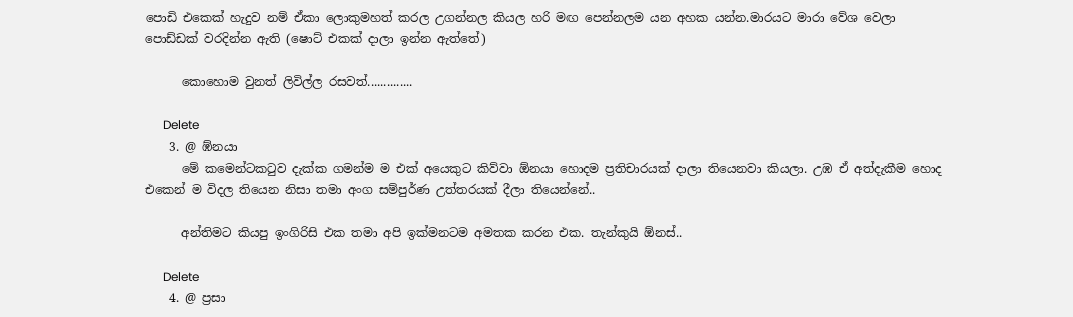පොඩි එකෙක් හැදුව නම් ඒකා ලොකුමහත් කරල උගන්නල කියල හරි මඟ පෙන්නලම යන අහක යන්න.මාරයට මාරා වේශ වෙලා පොඩ්ඩක් වරදින්න ඇති (ෂොට් එකක් දාලා ඉන්න ඇත්තේ)

      කොහොම වුනත් ලිවිල්ල රසවත්..............

      Delete
    3. @ ඹ්නයා
      මේ කමෙන්ටකටුව දැක්ක ගමන්ම ම එක් අයෙකුට කිව්වා ඕනයා හොදම ප්‍රතිචාරයක් දාලා තියෙනවා කියලා. උඹ ඒ අත්දැකීම හොද එකෙන් ම විදල තියෙන නිසා තමා අංග සම්පුර්ණ උත්තරයක් දීලා තියෙන්නේ..

      අන්තිමට කියපු ඉංගිරිසි එක තමා අපි ඉක්මනටම අමතක කරන එක. තැන්කුයි ඕනස්..

      Delete
    4. @ ප්‍රසා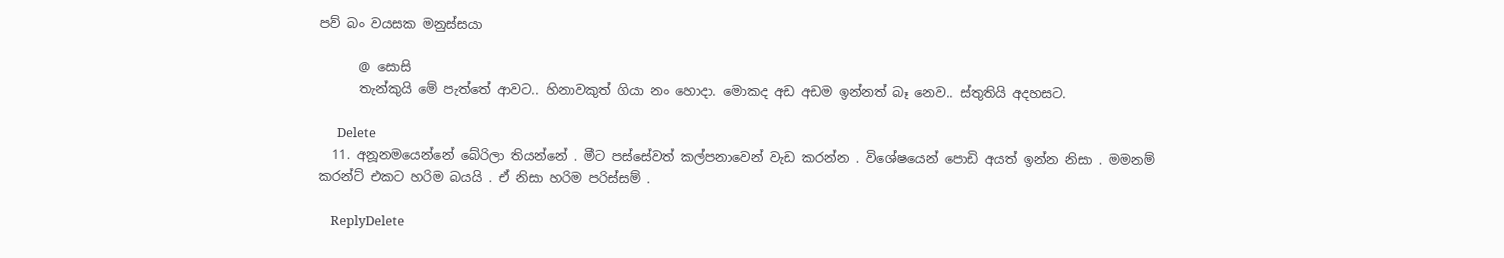පව් බං වයසක මනුස්සයා

      @ සොසි
      තැන්කුයි මේ පැත්තේ ආවට.. හිනාවකුත් ගියා නං හොදා. මොකද අඩ අඩම ඉන්නත් බෑ නෙව.. ස්තුතියි අදහසට.

      Delete
  11. අනූනමයෙන්නේ බේරිලා තියන්නේ . මීට පස්සේවත් කල්පනාවෙන් වැඩ කරන්න . විශේෂයෙන් පොඩි අයත් ඉන්න නිසා . මමනම් කරන්ට් එකට හරිම බයයි . ඒ නිසා හරිම පරිස්සම් .

    ReplyDelete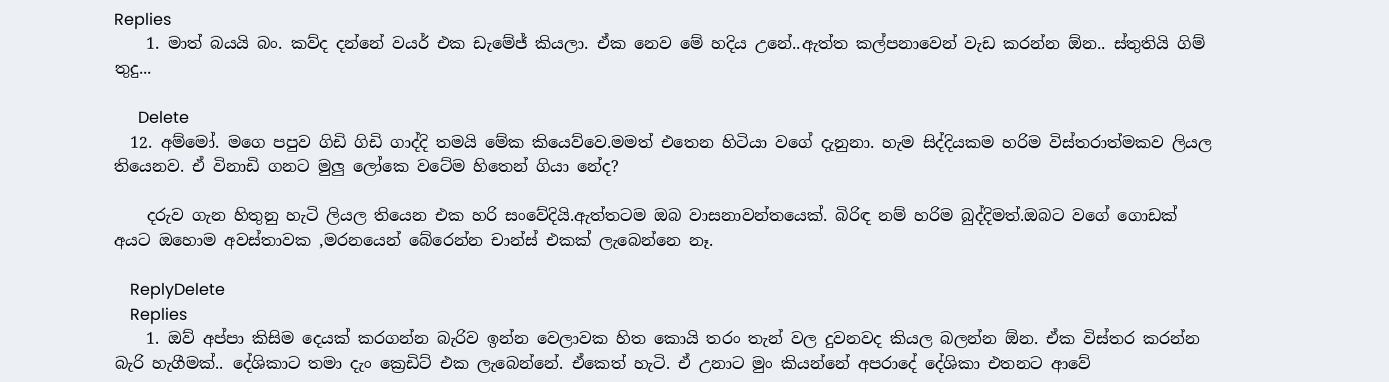Replies
    1. මාත් බයයි බං. කව්ද දන්නේ වයර් එක ඩැමේජ් කියලා. ඒක නෙව මේ හදිය උනේ..ඇත්ත කල්පනාවෙන් වැඩ කරන්න ඕන.. ස්තුතියි ගිම් තුදු...

      Delete
  12. අම්මෝ. මගෙ පපුව ගිඩි ගිඩි ගාද්දි තමයි මේක කියෙව්වෙ.මමත් එතෙන හිටියා වගේ දැනුනා. හැම සිද්දියකම හරිම විස්තරාත්මකව ලියල තියෙනව. ඒ විනාඩි ගනට මුලු ලෝකෙ වටේම හිතෙන් ගියා නේද?

    දරුව ගැන හිතුනු හැටි ලියල තියෙන එක හරි සංවේදියි.ඇත්තටම ඔබ වාසනාවන්තයෙක්. බිරිඳ නම් හරිම බුද්දිමත්.ඔබට වගේ ගොඩක් අයට ඔහොම අවස්තාවක ,මරනයෙන් බේරෙන්න චාන්ස් එකක් ලැබෙන්නෙ නෑ.

    ReplyDelete
    Replies
    1. ඔව් අප්පා කිසිම දෙයක් කරගන්න බැරිව ඉන්න වෙලාවක හිත කොයි තරං තැන් වල දුවනවද කියල බලන්න ඕන. ඒක විස්තර කරන්න බැරි හැගීමක්.. දේශිකාට තමා දැං ක්‍රෙඩිට් එක ලැබෙන්නේ. ඒකෙත් හැටි. ඒ උනාට මුං කියන්නේ අපරාදේ දේශිකා එතනට ආවේ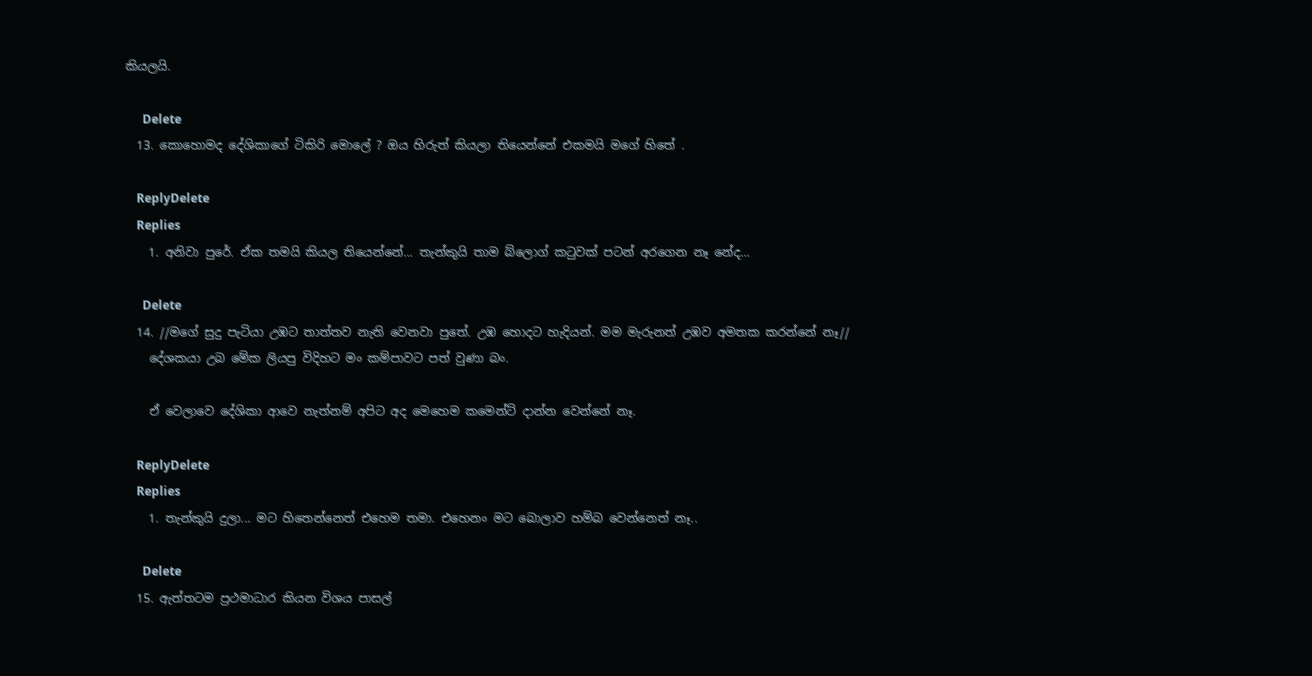කියලයි.

      Delete
  13. කොහොමද දේශිකාගේ ටිකිරි මොලේ ? ඔය හිරුත් කියලා තියෙන්නේ එකමයි මගේ හිතේ .

    ReplyDelete
    Replies
    1. අනිවා පුරේ. ඒක තමයි කියල තියෙන්නේ... තැන්කුයි තාම බ්ලොග් කටුවක් පටන් අරගෙන නෑ නේද...

      Delete
  14. //මගේ සුදු පැටියා උඹට තාත්තව නැති වෙනවා පුතේ. උඹ හොදට හැදියන්. මම මැරුනත් උඹව අමතක කරන්නේ නෑ//
    දේශකයා උබ මේක ලියපු විදිහට මං කම්පාවට පත් වුණා බං.

    ඒ වෙලාවෙ දේශිකා ආවෙ නැත්නම් අපිට අද මෙහෙම කමෙන්ට් දාන්න වෙන්නේ නෑ.

    ReplyDelete
    Replies
    1. තැන්කුයි දුලා... මට හිතෙන්නෙත් එහෙම තමා. එහෙනං මට බොලාව හම්බ වෙන්නෙත් නෑ..

      Delete
  15. ඇත්තටම ප්‍රථමාධාර කියන විශය පාසල්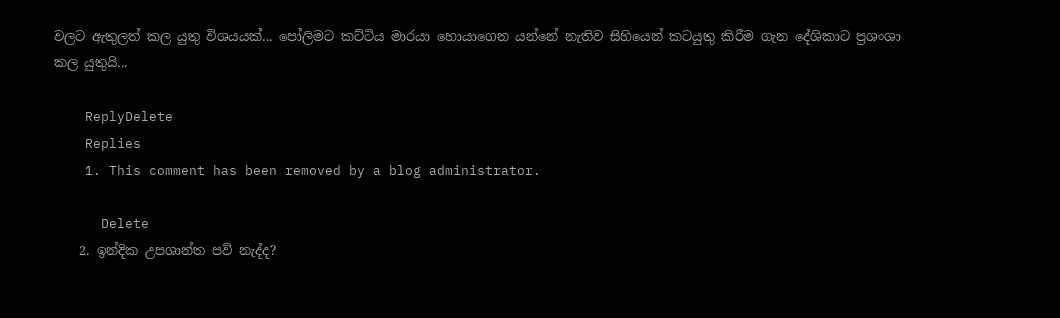වලට ඇතුලත් කල යුතු විශයයක්... පෝලිමට කට්ටිය මාරයා හොයාගෙන යන්නේ නැතිව සිහියෙන් කටයුතු කිරීම ගැන දේශිකාට ප්‍රශංශා කල යුතුයි...

    ReplyDelete
    Replies
    1. This comment has been removed by a blog administrator.

      Delete
    2. ඉන්දික උපශාන්ත පව් නැද්ද?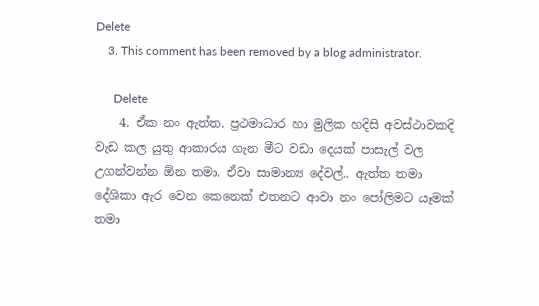Delete
    3. This comment has been removed by a blog administrator.

      Delete
    4. ඒක නං ඇත්ත. ප්‍රථමාධාර හා මුලික හදිසි අවස්ථාවකදි වැඩ කල යුතු ආකාරය ගැන මීට වඩා දෙයක් පාසැල් වල උගන්වන්න ඕන තමා. ඒවා සාමාන්‍ය දේවල්.. ඇත්ත තමා දේශිකා ඇර වෙන කෙනෙක් එතනට ආවා නං පෝලිමට යෑමක් තමා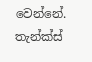වෙන්නේ. තැන්ක්ස්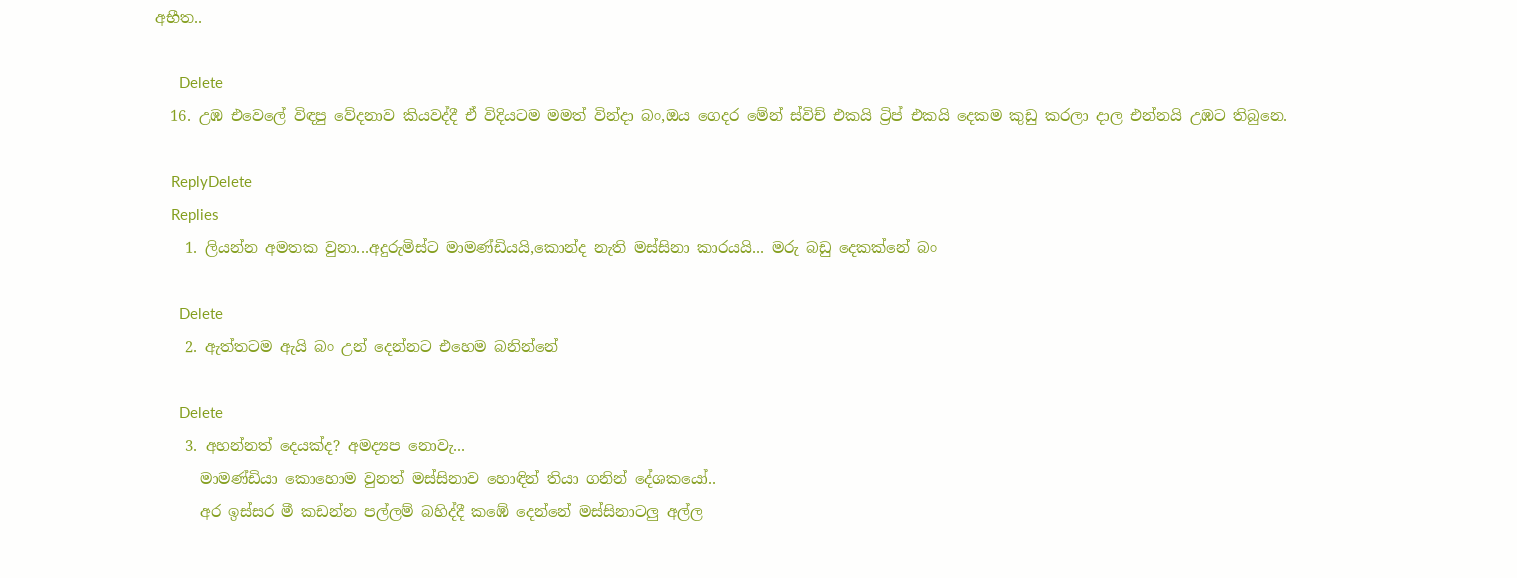අභීත..

      Delete
  16. උඹ එවෙලේ විඳපු වේදනාව කියවද්දී ඒ විදියටම මමත් වින්දා බං,ඔය ගෙදර මේන් ස්විච් එකයි ට්‍රිප් එකයි දෙකම කුඩු කරලා දාල එන්නයි උඹට තිබුනෙ.

    ReplyDelete
    Replies
    1. ලියන්න අමතක වුනා...අදුරුමිස්ට මාමණ්ඩියයි,කොන්ද නැති මස්සිනා කාරයයි... මරු බඩු දෙකක්නේ බං

      Delete
    2. ඇත්තටම ඇයි බං උන් දෙන්නට එහෙම බනින්නේ

      Delete
    3. අහන්නත් දෙයක්ද? අමද්‍යප නොවැ...
      මාමණ්ඩියා කොහොම වුනත් මස්සිනාව හොඳින් තියා ගනින් දේශකයෝ..
      අර ඉස්සර මී කඩන්න පල්ලම් බහිද්දී කඹේ දෙන්නේ මස්සිනාටලු අල්ල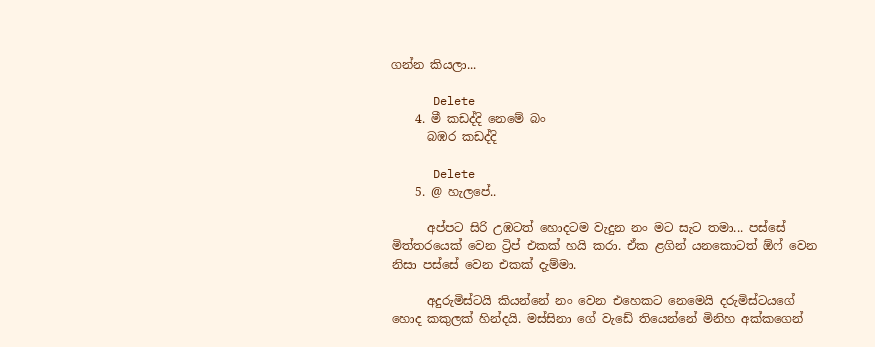ගන්න කියලා...

      Delete
    4. මී කඩද්දි නෙමේ බං
      බඹර කඩද්දි

      Delete
    5. @ හැලපේ..

      අප්පට සිරි උඹටත් හොදටම වැදුන නං මට සැට තමා... පස්සේ මිත්තරයෙක් වෙන ට්‍රිප් එකක් හයි කරා. ඒක ළගින් යනකොටත් ඕෆ් වෙන නිසා පස්සේ වෙන එකක් දැම්මා.

      අදුරුමිස්ටයි කියන්නේ නං වෙන එහෙකට නෙමෙයි දරුමිස්ටයගේ හොද කකුලක් හින්දයි. මස්සිනා ගේ වැඩේ තියෙන්නේ මිනිහ අක්කගෙන්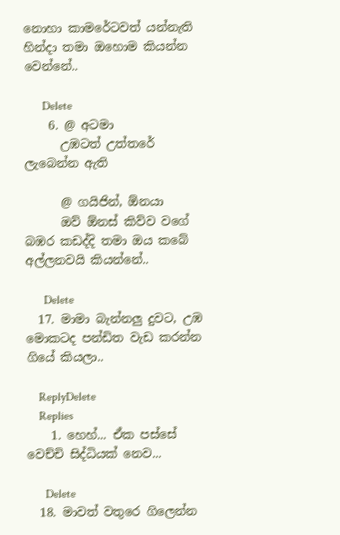නොහා කාමරේටවත් යන්නැති හින්දා තමා ඔහොම කියන්න වෙන්නේ..

      Delete
    6. @ අටමා
      උඹටත් උත්තරේ ලැබෙන්න ඇති

      @ ගයිජින්, ඕනයා
      ඔව් ඕනස් කිව්ව වගේ බඹර කඩද්දි තමා ඔය කබේ අල්ලනවයි කියන්නේ..

      Delete
  17. මාමා බැන්නලු දුවට, උඹ මොකටද පන්ඩිත වැඩ කරන්න ගියේ කියලා..

    ReplyDelete
    Replies
    1. හෙහ්... ඒක පස්සේ වෙච්චි සිද්ධියක් නෙව...

      Delete
  18. මාවත් වතුරෙ ගිලෙන්න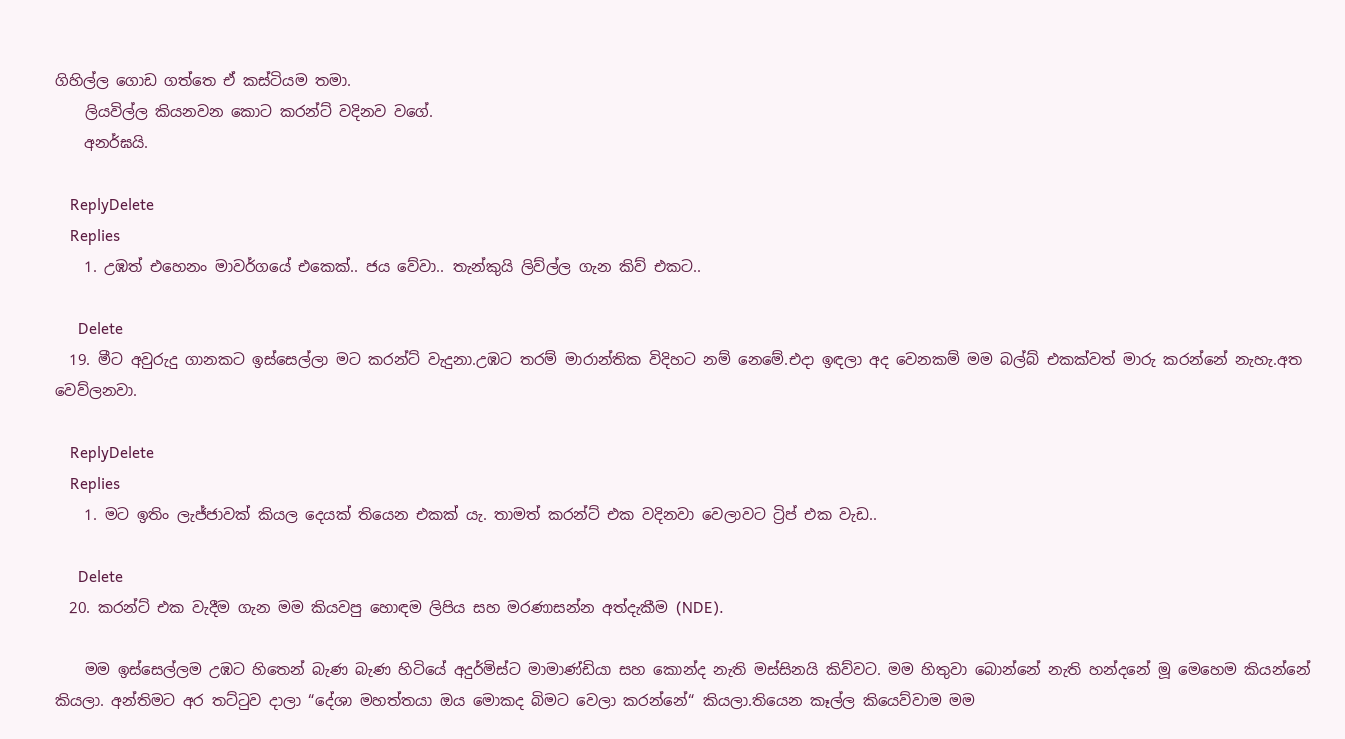ගිහිල්ල ගොඩ ගත්තෙ ඒ කස්ටියම තමා.
    ලියවිල්ල කියනවන කොට කරන්ට් වදිනව වගේ.
    අනර්ඝයි.

    ReplyDelete
    Replies
    1. උඹත් එහෙනං මාවර්ගයේ එකෙක්.. ජය වේවා.. තැන්කුයි ලිව්ල්ල ගැන කිව් එකට..

      Delete
  19. මීට අවුරුදු ගානකට ඉස්සෙල්ලා මට කරන්ට් වැදුනා.උඹට තරම් මාරාන්තික විදිහට නම් නෙමේ.එදා ඉඳලා අද වෙනකම් මම බල්බ් එකක්වත් මාරු කරන්නේ නැහැ.අත වෙව්ලනවා.

    ReplyDelete
    Replies
    1. මට ඉතිං ලැජ්ජාවක් කියල දෙයක් තියෙන එකක් යැ. තාමත් කරන්ට් එක වදිනවා වෙලාවට ට්‍රිප් එක වැඩ..

      Delete
  20. කරන්ට් එක වැදීම ගැන මම කියවපු හොඳම ලිපිය සහ මරණාසන්න අත්දැකීම (NDE).

    මම ඉස්සෙල්ලම උඹට හිතෙන් බැණ බැණ හිටියේ අදුර්මිස්ට මාමාණ්ඩියා සහ කොන්ද නැති මස්සිනයි කිව්වට. මම හිතුවා බොන්නේ නැති හන්දනේ මූ මෙහෙම කියන්නේ කියලා. අන්තිමට අර තට්‍ටුව දාලා “දේශා මහත්තයා ඔය මොකද බිමට වෙලා කරන්නේ“ කියලා.තියෙන කෑල්ල කියෙව්වාම මම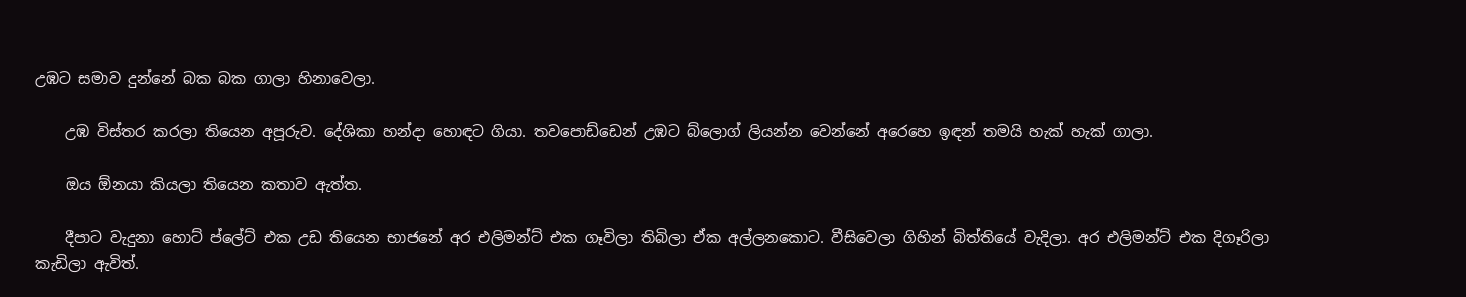උඹට සමාව දුන්නේ බක බක ගාලා හිනාවෙලා.

    උඹ විස්තර කරලා තියෙන අපූරුව. දේශිකා හන්දා හොඳට ගියා. තවපොඩ්ඩෙන් උඹට බ්ලොග් ලියන්න වෙන්නේ අරෙහෙ ඉඳන් තමයි හැක් හැක් ගාලා.

    ඔය ඕනයා කියලා තියෙන කතාව ඇත්ත.

    දීපාට වැදුනා හොට් ප්ලේට් එක උඩ තියෙන භාජනේ අර එලිමන්ට් එක ගෑවිලා තිබිලා ඒක අල්ලනකොට. වීසිවෙලා ගිහින් බිත්තියේ වැදිලා. අර එලිමන්ට් එක දිගෑරිලා කැඩිලා ඇවිත්.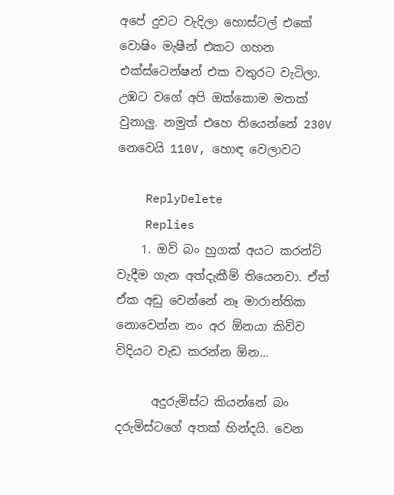අපේ දුවට වැදිලා හොස්ටල් එකේ වොෂිං මැෂීන් එකට ගහන එක්ස්ටෙන්ෂන් එක වතුරට වැටිලා. උඹට වගේ අපි ඔක්කොම මතක් වුනාලු. නමුත් එහෙ තියෙන්නේ 230V නෙවෙයි 110V, හොඳ වෙලාවට

    ReplyDelete
    Replies
    1. ඔව් බං හුගක් අයට කරන්ට් වැදීම ගැන අත්දැකීම් තියෙනවා. ඒත් ඒක අඩු වෙන්නේ නෑ මාරාන්තික නොවෙන්න නං අර ඕනයා කිව්ව විදියට වැඩ කරන්න ඕන...

      අදුරුමිස්ට කියන්නේ බං දරුමිස්ටගේ අතක් හින්දයි. වෙන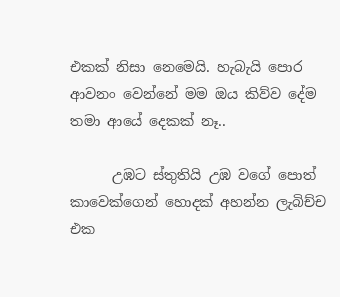එකක් නිසා නෙමෙයි. හැබැයි පොර ආවනං වෙන්නේ මම ඔය කිව්ව දේම තමා ආයේ දෙකක් නෑ..

      උඹට ස්තුතියි උඹ වගේ පොත් කාවෙක්ගෙන් හොදක් අහන්න ලැබිච්ච එක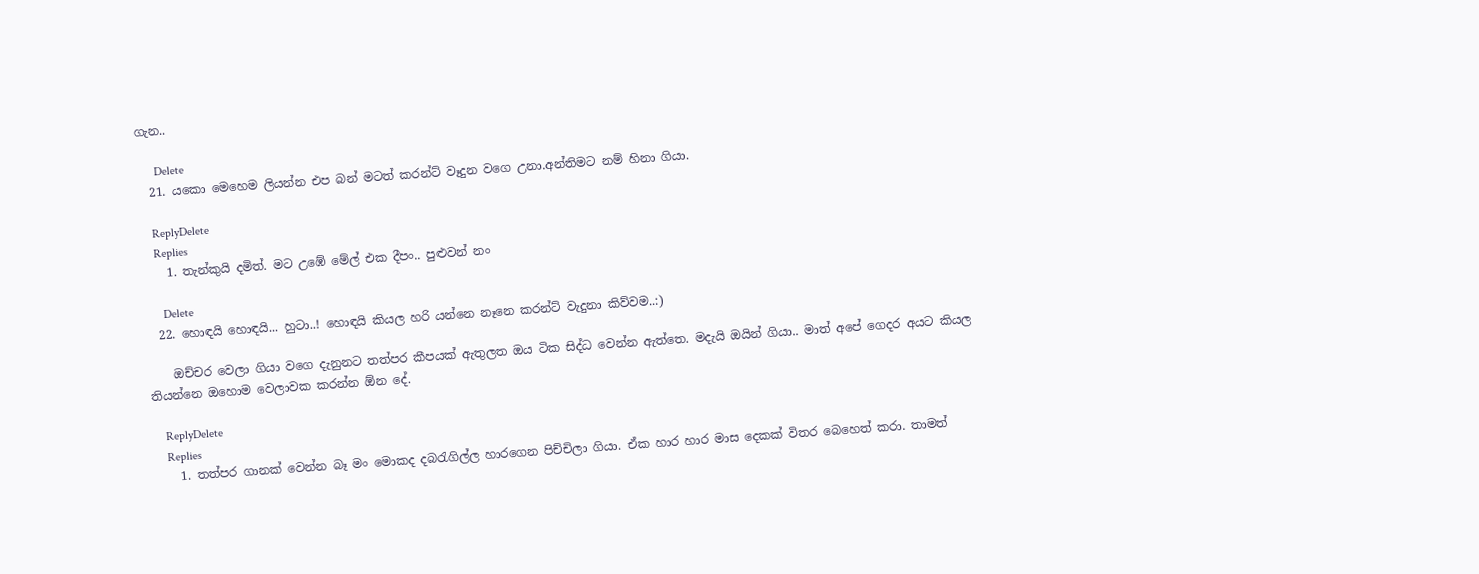ගැන..

      Delete
  21. යකො මෙහෙම ලියන්න එප බන් මටත් කරන්ට් වෑදුන වගෙ උනා.අන්තිමට නම් හිනා ගියා.

    ReplyDelete
    Replies
    1. තැන්කුයි දමිත්. මට උඹේ මේල් එක දීපං.. පුළුවන් නං

      Delete
  22. හොඳයි හොඳයි... හුටා..! හොඳයි කියල හරි යන්නෙ නෑනෙ කරන්ට් වැදුනා කිව්වම..:)

    ඔච්චර වෙලා ගියා වගෙ දැනුනට තත්පර කීපයක් ඇතුලත ඔය ටික සිද්ධ වෙන්න ඇත්තෙ. මදැයි ඔයින් ගියා.. මාත් අපේ ගෙදර අයට කියල තියන්නෙ ඔහොම වෙලාවක කරන්න ඕන දේ.

    ReplyDelete
    Replies
    1. තත්පර ගානක් වෙන්න බෑ මං මොකද දබරැගිල්ල හාරගෙන පිච්චිලා ගියා. ඒක හාර හාර මාස දෙකක් විතර බෙහෙත් කරා. තාමත්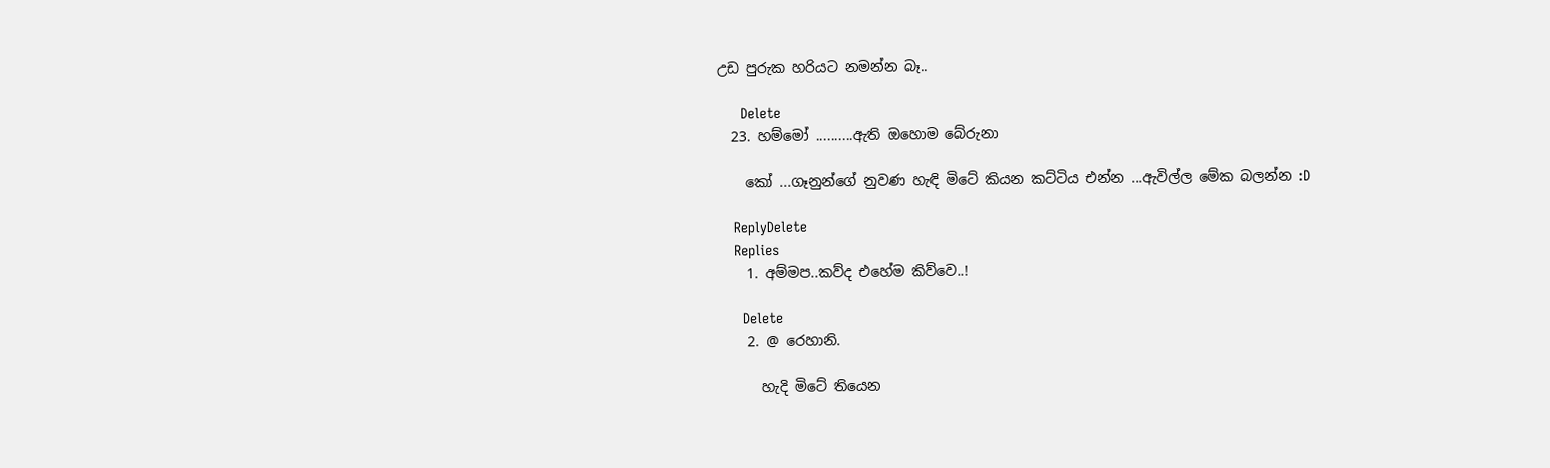උඩ පුරුක හරියට නමන්න බෑ..

      Delete
  23. හම්මෝ ..........ඇති ඔහොම බේරුනා

    කෝ ...ගෑනුන්ගේ නුවණ හැඳි මිටේ කියන කට්ටිය එන්න ...ඇවිල්ල මේක බලන්න :D

    ReplyDelete
    Replies
    1. අම්මප..කව්ද එහේම කිව්වෙ..!

      Delete
    2. @ රෙහානි.

      හැදි මිටේ තියෙන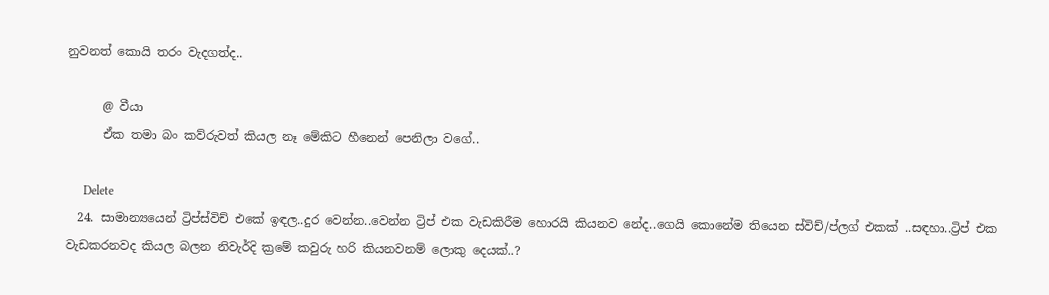නුවනත් කොයි තරං වැදගත්ද..

      @ වීයා
      ඒක තමා බං කව්රුවත් කියල නෑ මේකිට හීනෙන් පෙනිලා වගේ..

      Delete
  24. සාමාන්‍යයෙන් ට්‍රිප්ස්විච් එකේ ඉඳල..දුර වෙන්න..වෙන්න ට්‍රිප් එක වැඩකිරීම හොරයි කියනව නේද..ගෙයි කොනේම තියෙන ස්විච්/ප්ලග් එකක් ..සඳහා..ට්‍රිප් එක වැඩකරනවද කියල බලන නිවැර්දි ක්‍රමේ කවුරු හරි කියනවනම් ලොකු දෙයක්..?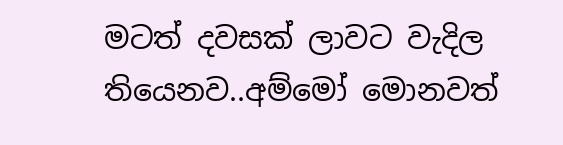මටත් දවසක් ලාවට වැදිල තියෙනව..අම්මෝ මොනවත්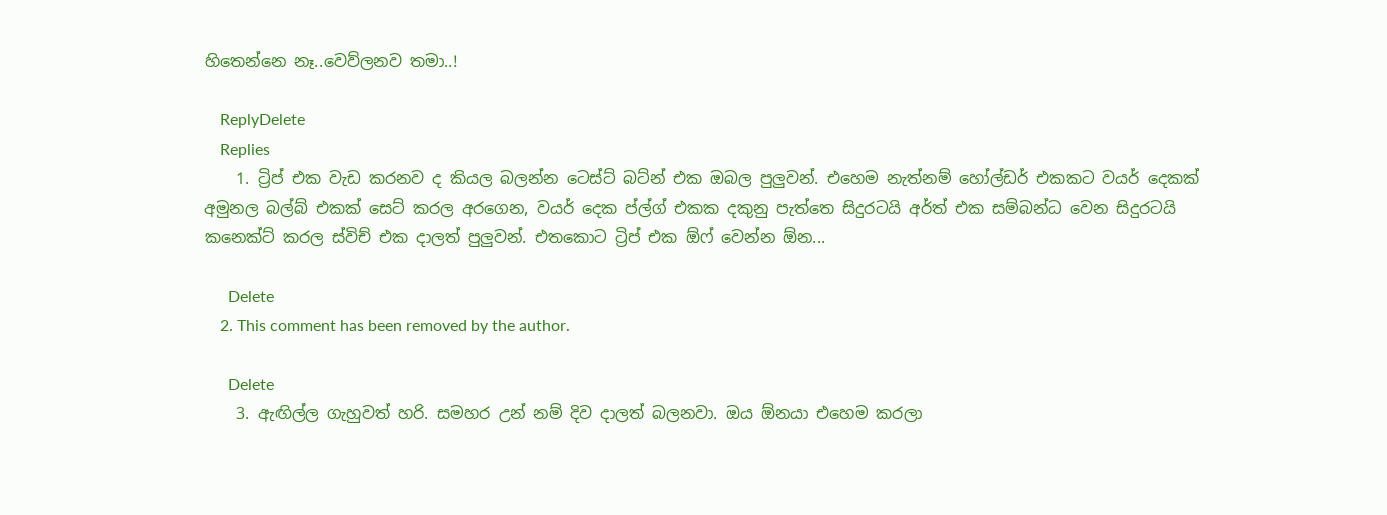හිතෙන්නෙ නෑ..වෙව්ලනව තමා..!

    ReplyDelete
    Replies
    1. ට්‍රිප් එක වැඩ කරනව ද කියල බලන්න ටෙස්ට් බට්න් එක ඔබල පුලුවන්. එහෙම නැත්නම් හෝල්ඩර් එකකට වයර් දෙකක් අමුනල බල්බ් එකක් සෙට් කරල අරගෙන, වයර් දෙක ප්ල්ග් එකක දකුනු පැත්තෙ සිදුරටයි අර්ත් එක සම්බන්ධ වෙන සිදුරටයි කනෙක්ට් කරල ස්විච් එක දාලත් පුලුවන්. එතකොට ට්‍රිප් එක ඕෆ් වෙන්න ඕන...

      Delete
    2. This comment has been removed by the author.

      Delete
    3. ඇඟිල්ල ගැහුවත් හරි. සමහර උන් නම් දිව දාලත් බලනවා. ඔය ඕනයා එහෙම කරලා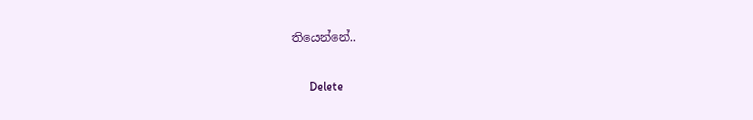තියෙන්නේ..

      Delete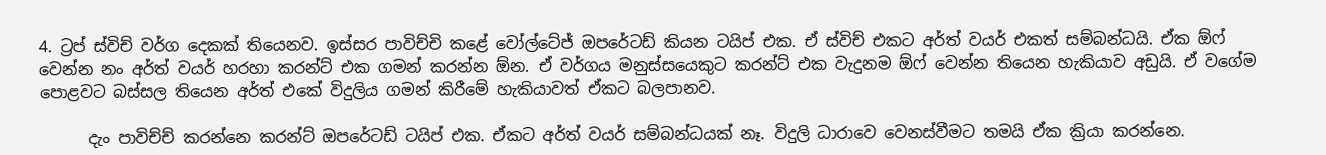4. ට්‍රප් ස්විච් වර්ග දෙකක් තියෙනව. ඉස්සර පාවිච්චි කළේ වෝල්ටේජ් ඔපරේටඩ් කියන ටයිප් එක. ඒ ස්විච් එකට අර්ත් වයර් එකත් සම්බන්ධයි. ඒක ඕෆ් වෙන්න නං අර්ත් වයර් හරහා කරන්ට් එක ගමන් කරන්න ඕන. ඒ වර්ගය මනුස්සයෙකුට කරන්ට් එක වැදුනම ඕෆ් වෙන්න තියෙන හැකියාව අඩුයි. ඒ වගේම පොළවට බස්සල තියෙන අර්ත් එකේ විදුලිය ගමන් කිරීමේ හැකියාවත් ඒකට බලපානව.

      දැං පාවිච්ච් කරන්නෙ කරන්ට් ඔපරේටඩ් ටයිප් එක. ඒකට අර්ත් වයර් සම්බන්ධයක් නෑ. විදුලි ධාරාවෙ වෙනස්වීමට තමයි ඒක ක්‍රියා කරන්නෙ.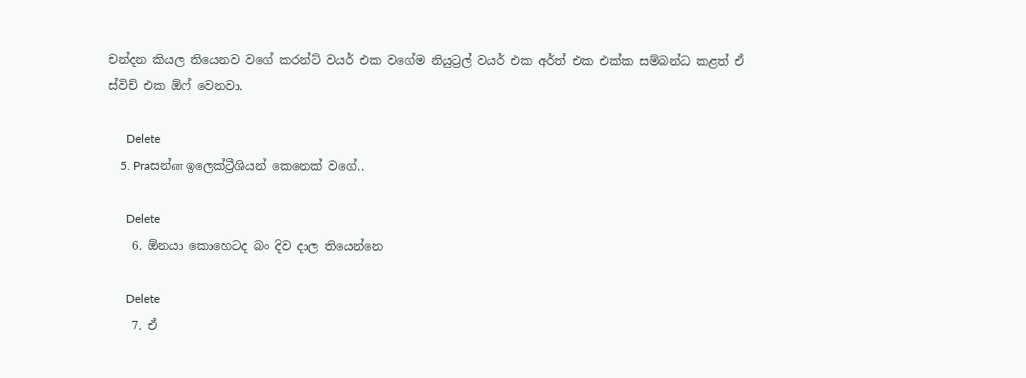චන්දන කියල තියෙනව වගේ කරන්ට් වයර් එක වගේම නියුට්‍රල් වයර් එක අර්ත් එක එක්ක සම්බන්ධ කළත් ඒ ස්විච් එක ඕෆ් වෙනවා.

      Delete
    5. Praසන්ன ඉලෙක්ට්‍රීශියන් කෙනෙක් වගේ..

      Delete
    6. ඕනයා කොහෙටද බං දිව දාල තියෙන්නෙ

      Delete
    7. ඒ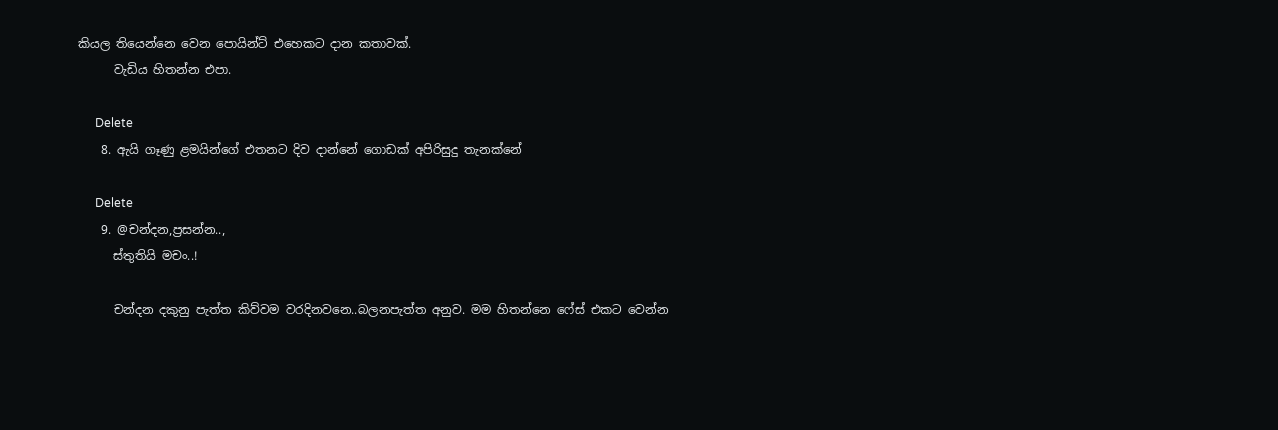කියල තියෙන්නෙ වෙන පොයින්ට් එහෙකට දාන කතාවක්.
      වැඩිය හිතන්න එපා.

      Delete
    8. ඇයි ගෑණු ළමයින්ගේ එතනට දිව දාන්නේ ගොඩක් අපිරිසුදු තැනක්නේ

      Delete
    9. @චන්දන,ප්‍රසන්න..,
      ස්තුතියි මචං..!

      චන්දන දකුනු පැත්ත කිව්වම වරදිනවනෙ..බලනපැත්ත අනුව. මම හිතන්නෙ ෆේස් එකට වෙන්න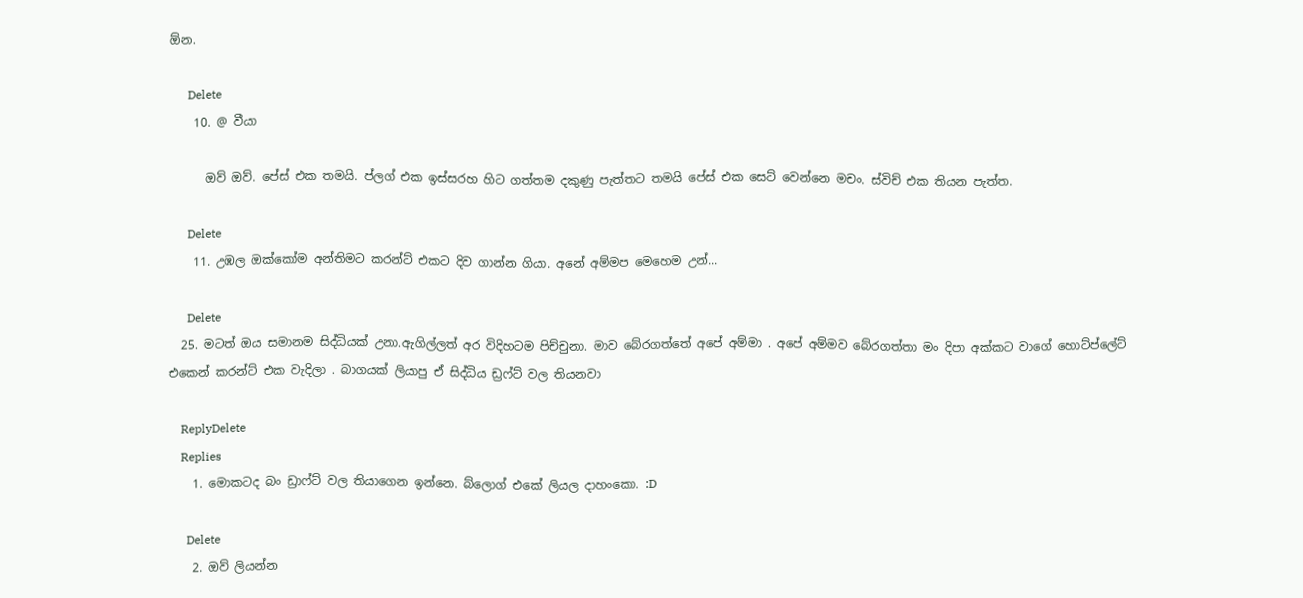ඕන.

      Delete
    10. @ වීයා

      ඔව් ඔව්. පේස් එක තමයි. ප්ලග් එක ඉස්සරහ හිට ගත්තම දකුණු පැත්තට තමයි පේස් එක සෙට් වෙන්නෙ මචං. ස්විච් එක තියන පැත්ත.

      Delete
    11. උඹල ඔක්කෝම අන්තිමට කරන්ට් එකට දිව ගාන්න ගියා. අනේ අම්මප මෙහෙම උන්...

      Delete
  25. මටත් ඔය සමානම සිද්ධියක් උනා.ඇගිල්ලත් අර විදිහටම පිච්චුනා. මාව බේරගත්තේ අපේ අම්මා . අපේ අම්මව බේරගත්තා මං දිපා අක්කට වාගේ හොට්ප්ලේට් එකෙන් කරන්ට් එක වැදිලා . බාගයක් ලියාපු ඒ සිද්ධිය ඩ්‍රෆ්ට් වල තියනවා

    ReplyDelete
    Replies
    1. මොකටද බං ඩ්‍රාෆ්ට් වල ති‍යාගෙන ඉන්නෙ. බ්ලොග් එකේ ලියල දාහංකො. :D

      Delete
    2. ඔව් ලියන්න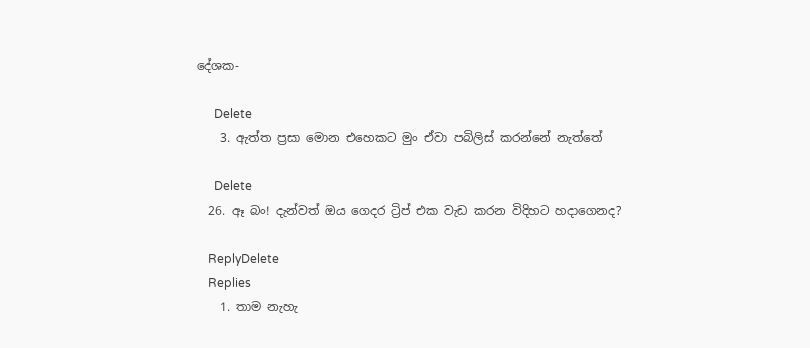දේශක-

      Delete
    3. ඇත්ත ප්‍රසා මොන එහෙකට මුං ඒවා පබිලිස් කරන්නේ නැත්තේ

      Delete
  26. ඈ බං! දැන්වත් ඔය ගෙදර ට්‍රිප් එක වැඩ කරන විදිහට හදාගෙනද?

    ReplyDelete
    Replies
    1. තාම නැහැ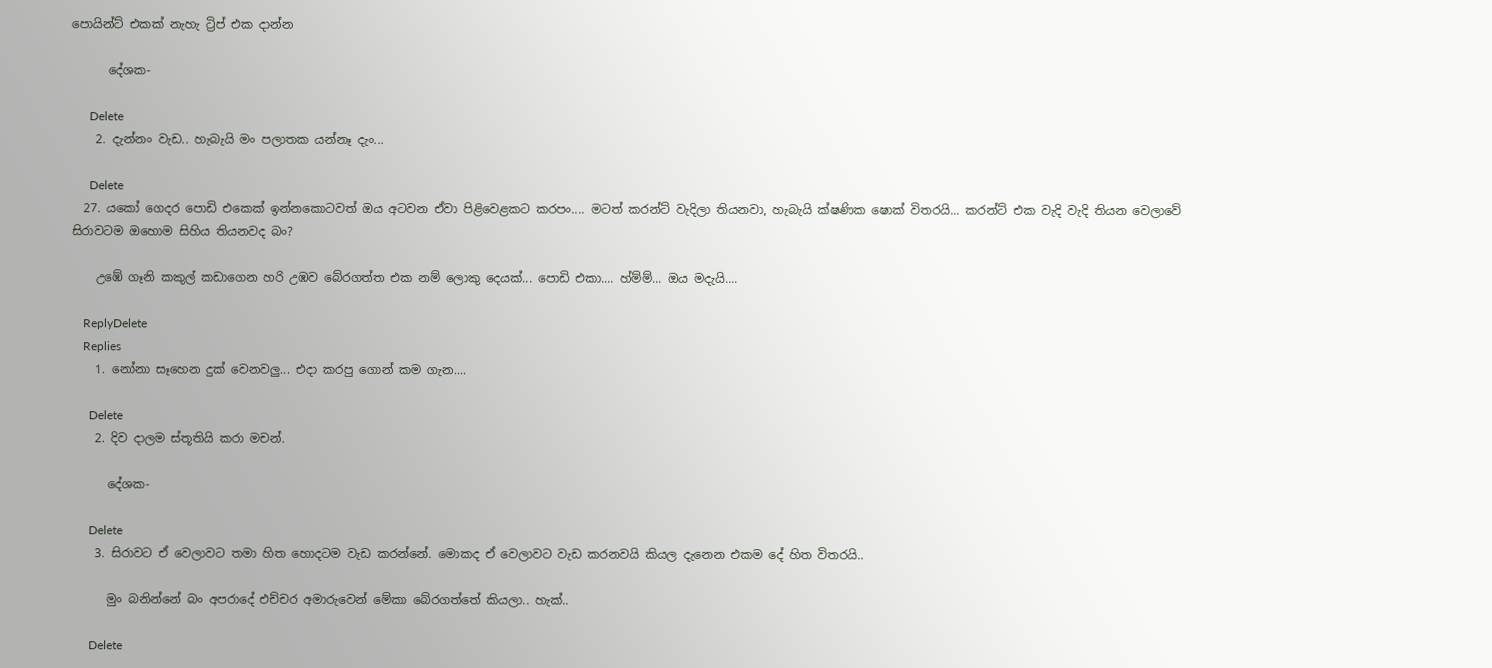පොයින්ට් එකක් නැහැ ට්‍රිප් එක දාන්න

      දේශක-

      Delete
    2. දැන්නං වැඩ.. හැබැයි මං පලාතක යන්නෑ දැං...

      Delete
  27. යකෝ ගෙදර පොඩි එකෙක් ඉන්නකොටවත් ඔය අටවන ඒවා පිළිවෙළකට කරපං.... මටත් කරන්ට් වැදිලා තියනවා, හැබැ‍යි ක්ෂණික ෂොක් විතරයි... කරන්ට් එක වැදි වැදි තියන වෙලාවේ සිරාවටම ඔහොම සිහිය තියනවද බං?

    උඹේ ගෑනි කකුල් කඩාගෙන හරි උඹව බේරගත්ත එක නම් ලොකු දෙයක්... පොඩි එකා.... හ්ම්ම්... ඔය මදැයි....

    ReplyDelete
    Replies
    1. නෝනා සෑහෙන දුක් වෙනවලු... එදා කරපු ගොන් කම ගැන....

      Delete
    2. දිව දාලම ස්තූතියි කරා මචන්.

      දේශක-

      Delete
    3. සිරාවට ඒ වෙලාවට තමා හිත හොදටම වැඩ කරන්නේ. මොකද ඒ වෙලාවට වැඩ කරනවයි කියල දැනෙන එකම දේ හිත විතරයි..

      මුං බනින්නේ බං අපරාදේ එච්චර අමාරුවෙන් මේකා බේරගත්තේ කියලා.. හැක්..

      Delete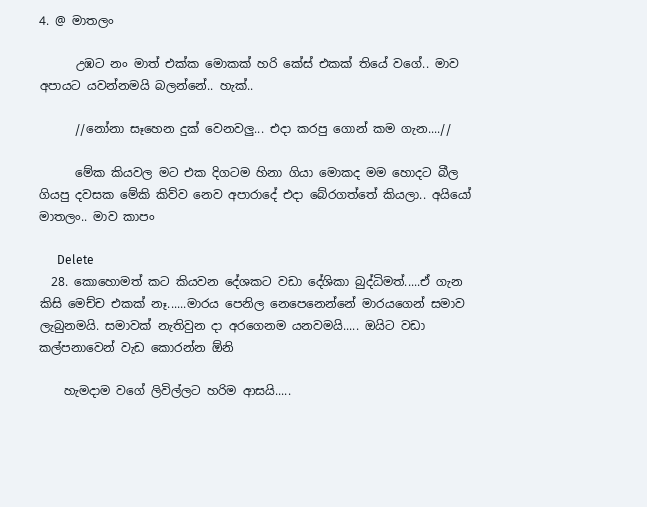4. @ මාතලං

      උඹට නං මාත් එක්ක මොකක් හරි කේස් එකක් තියේ වගේ.. මාව අපායට යවන්නමයි බලන්නේ.. හැක්..

      //නෝනා සෑහෙන දුක් වෙනවලු... එදා කරපු ගොන් කම ගැන....//

      මේක කියවල මට එක දිගටම හිනා ගියා මොකද මම හොදට බීල ගියපු දවසක මේකි කිව්ව නෙව අපාරාදේ එදා බේරගත්තේ කියලා.. අයියෝ මාතලං.. මාව කාපං

      Delete
  28. කොහොමත් කට කියවන දේශකට වඩා දේශිකා බුද්ධිමත්.....ඒ ගැන කිසි මෙච්ච එකක් නෑ......මාරය පෙනිල නෙපෙනෙන්නේ මාරයගෙන් සමාව ලැබුනමයි. සමාවක් නැතිවුන දා අරගෙනම යනවමයි..... ඔයිට වඩා කල්පනාවෙන් වැඩ කොරන්න ඕනි

    හැමදාම වගේ ලිවිල්ලට හරිම ආසයි.....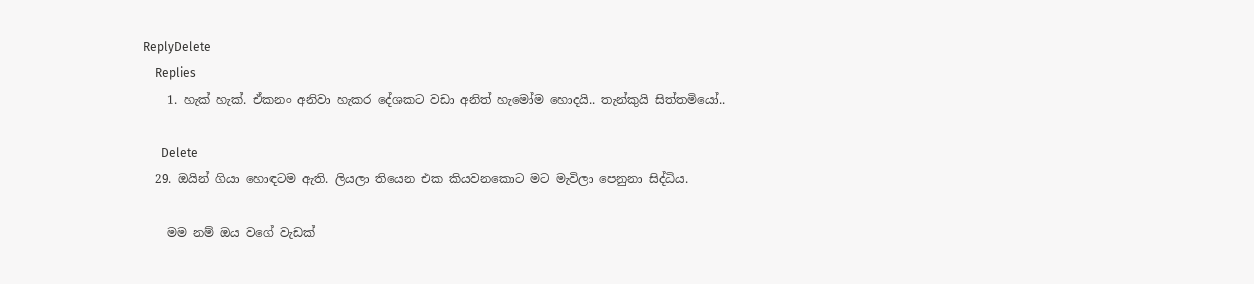ReplyDelete
    Replies
    1. හැක් හැක්. ඒකනං අනිවා හැකර දේශකට වඩා අනිත් හැමෝම හොදයි.. තැන්කුයි සිත්තමියෝ..

      Delete
  29. ඔයින් ගියා හොඳටම ඇති. ලියලා තියෙන එක කියවනකොට මට මැවිලා පෙනුනා සිද්ධිය.

    මම නම් ඔය වගේ වැඩක්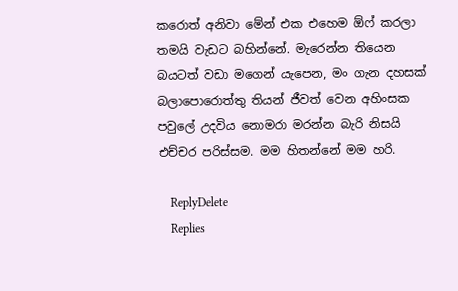කරොත් අනිවා මේන් එක එහෙම ඕෆ් කරලා තමයි වැඩට බහින්නේ. මැරෙන්න තියෙන බයටත් වඩා මගෙන් යැපෙන, මං ගැන දහසක් බලාපොරොත්තු තියන් ජීවත් වෙන අහිංසක පවුලේ උදවිය නොමරා මරන්න බැරි නිසයි එච්චර පරිස්සම. මම හිතන්නේ මම හරි.

    ReplyDelete
    Replies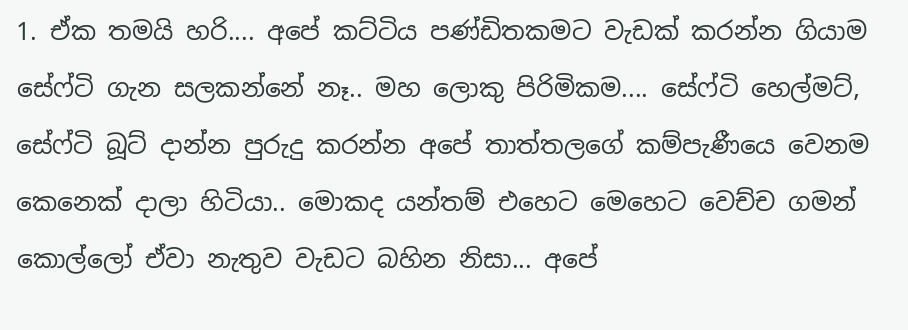1. ඒක තමයි හරි.... අපේ කට්ටිය පණ්ඩිතකමට වැඩක් කරන්න ගියාම සේෆ්ටි ගැන සලකන්නේ නෑ.. මහ ලොකු පිරිමිකම.... සේෆ්ටි හෙල්මට්, සේෆ්ටි බූට් දාන්න පුරුදු කරන්න අපේ තාත්තලගේ කම්පැණීයෙ වෙනම කෙනෙක් දාලා හිටියා.. මොකද යන්තම් එහෙට මෙහෙට වෙච්ච ගමන් කොල්ලෝ ඒවා නැතුව වැඩට බහින නිසා... අපේ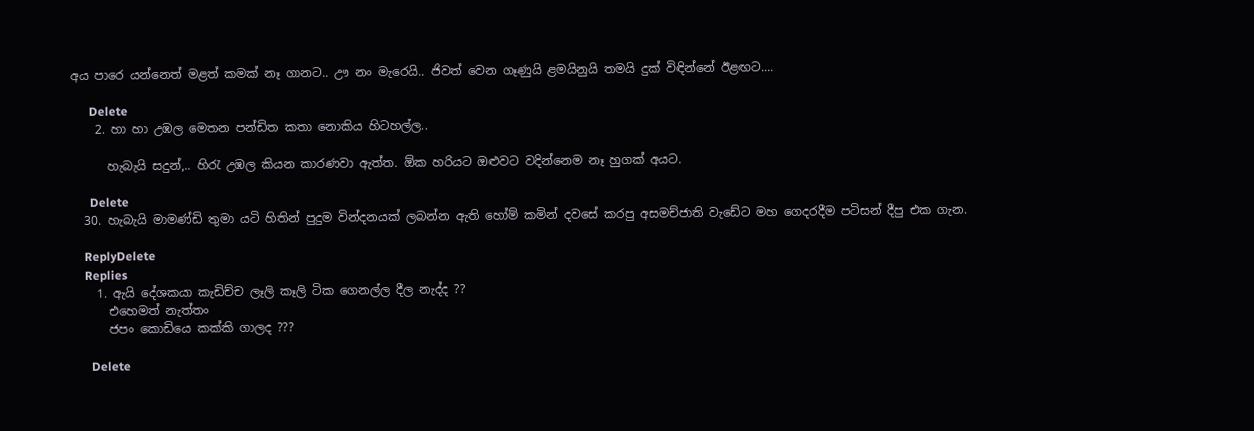අය පාරෙ යන්නෙත් මළත් කමක් නෑ ගානට.. ඌ නං මැරෙයි.. ජිවත් වෙන ගෑණුයි ළමයිනුයි තමයි දුක් විඳින්නේ ඊළඟට....

      Delete
    2. හා හා උඹල මෙතන පන්ඩිත කතා නොකිය හිටහල්ල..

      හැබැයි සදුන්,.. හිරැ උඹල කියන කාරණවා ඇත්ත. ඕක හරියට ඔළුවට වදින්නෙම නෑ හුගක් අයට.

      Delete
  30. හැබැයි මාමණ්ඩි තුමා යටි හිතින් පුදුම වින්දනයක් ලබන්න ඇති හෝම් කමින් දවසේ කරපු අසමච්ජාති වැඩේට මහ ගෙදරදීම පටිසන් දීපු එක ගැන.

    ReplyDelete
    Replies
    1. ඇයි දේශකයා කැඩිච්ච ලෑලි කෑලි ටික ගෙනල්ල දීල නැද්ද ??
      එහෙමත් නැත්තං
      ජපං කොඩියෙ කක්කි ගාලද ???

      Delete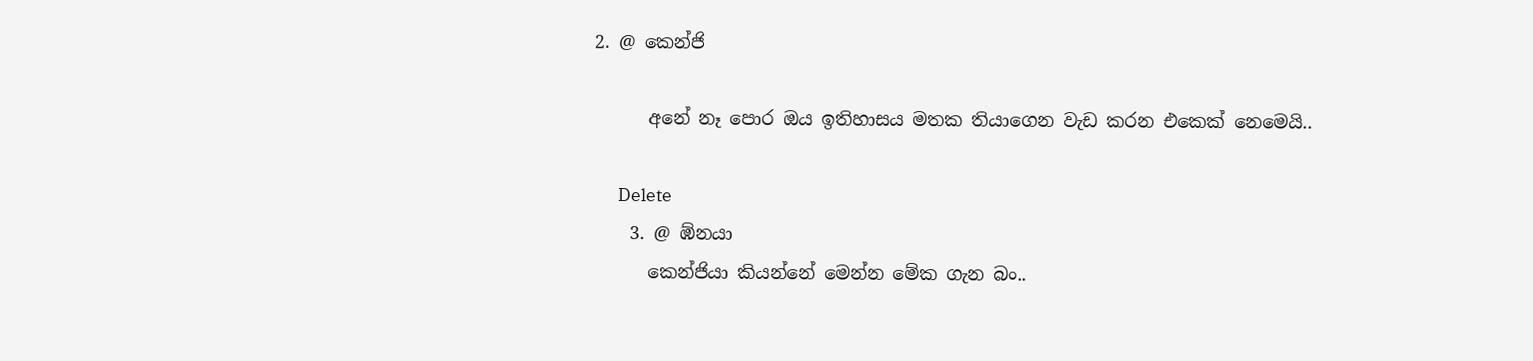2. @ කෙන්ජි

      අනේ නෑ පොර ඔය ඉතිහාසය මතක තියාගෙන වැඩ කරන එකෙක් නෙමෙයි..

      Delete
    3. @ ඹ්නයා
      කෙන්ජියා කියන්නේ මෙන්න මේක ගැන බං..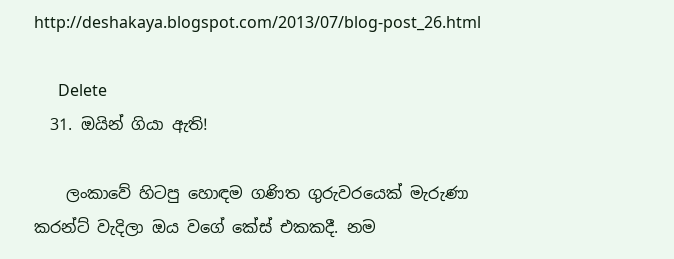http://deshakaya.blogspot.com/2013/07/blog-post_26.html

      Delete
  31. ඔයින් ගියා ඇති!

    ලංකාවේ හිටපු හොඳම ගණිත ගුරුවරයෙක් මැරුණා කරන්ට් වැදිලා ඔය වගේ කේස් එකකදී. නම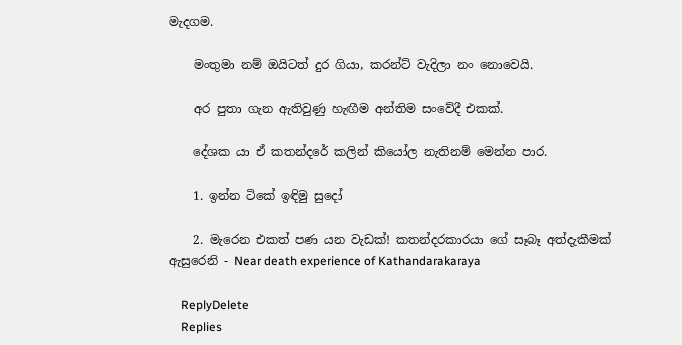මැදගම.

    මංතුමා නම් ඔයිටත් දුර ගියා, කරන්ට් වැදිලා නං නොවෙයි.

    අර පුතා ගැන ඇතිවුණු හැඟීම අන්තිම සංවේදී එකක්.

    දේශක යා ඒ කතන්දරේ කලින් කියෝල නැතිනම් මෙන්න පාර.

    1. ඉන්න ටිකේ ඉඳිමු සුදෝ

    2. මැරෙන එකත් පණ යන වැඩක්! කතන්දරකාරයා ගේ සෑබෑ අත්දැකීමක් ඇසුරෙනි - Near death experience of Kathandarakaraya

    ReplyDelete
    Replies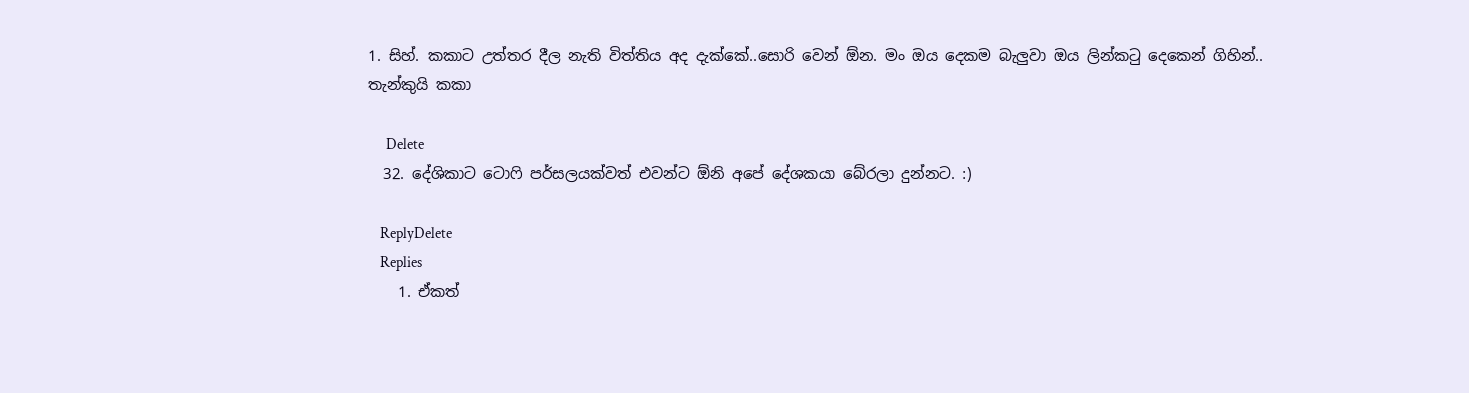1. සිහ්. කකාට උත්තර දීල නැති විත්තිය අද දැක්කේ..සොරි වෙන් ඕන. මං ඔය දෙකම බැලුවා ඔය ලින්කටු දෙකෙන් ගිහින්.. තැන්කුයි කකා

      Delete
  32. දේශිකාට ටොෆි පර්සලයක්වත් එවන්ට ඕනි අපේ දේශකයා බේරලා දුන්නට. :)

    ReplyDelete
    Replies
    1. ඒකත්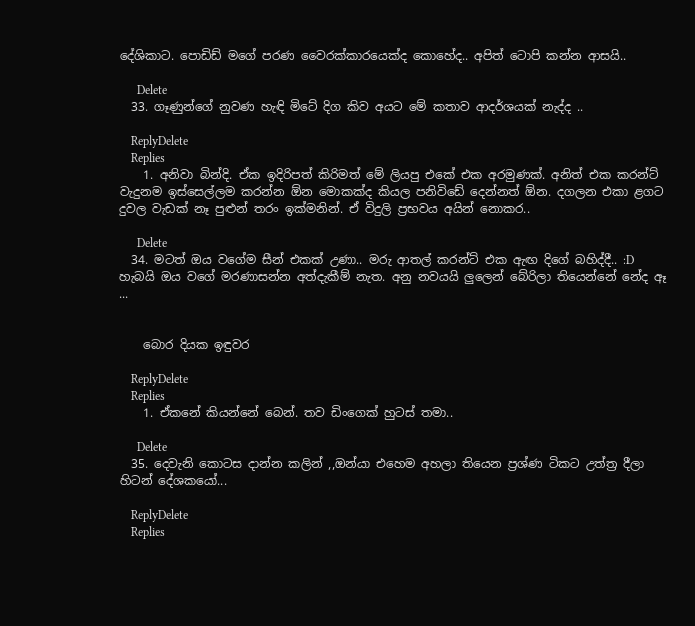දේශිකාට. පොඩිඩ් මගේ පරණ වෛරක්කාරයෙක්ද කොහේද.. අපිත් ටොපි කන්න ආසයි..

      Delete
  33. ගෑණුන්ගේ නුවණ හැඳි මිටේ දිග කිව අයට මේ කතාව ආදර්ශයක් නැද්ද ..

    ReplyDelete
    Replies
    1. අනිවා බින්දි. ඒක ඉදිරිපත් කිරිමත් මේ ලියපු එකේ එක අරමුණක්. අනිත් එක කරන්ට් වැදුනම ඉස්සෙල්ලම කරන්න ඕන මොකක්ද කියල පනිවිඩේ දෙන්නත් ඕන. දගලන එකා ළගට දුවල වැඩක් නෑ පුළුන් තරං ඉක්මනින්. ඒ විදුලි ප්‍රභවය අයින් නොකර..

      Delete
  34. මටත් ඔය වගේම සීන් එකක් උණා.. මරු ආතල් කරන්ට් එක ඇඟ දිගේ බහිද්දී.. :D හැබයි ඔය වගේ මරණාසන්න අත්දැකීම් නැත. අනු නවයයි ලුලෙන් බේරිලා තියෙන්නේ නේද ඈ ...


    බොර දියක ඉඳුවර

    ReplyDelete
    Replies
    1. ඒකනේ කියන්නේ බෙන්. තව ඩිංගෙක් හුටස් තමා..

      Delete
  35. දෙවැනි කොටස දාන්න කලින් ,,ඔන්යා එහෙම අහලා තියෙන ප්‍රශ්ණ ටිකට උත්ත්‍ර දීලා හිටන් දේශකයෝ...

    ReplyDelete
    Replies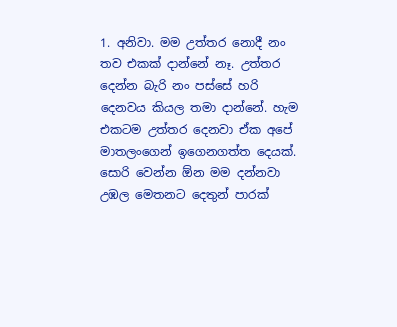1. අනිවා. මම උත්තර නොදී නං තව එකක් දාන්නේ නෑ. උත්තර දෙන්න බැරි නං පස්සේ හරි දෙනවය කියල තමා දාන්නේ. හැම එකටම උත්තර දෙනවා ඒක අපේ මාතලංගෙන් ඉගෙනගත්ත දෙයක්. සොරි වෙන්න ඕන මම දන්නවා උඹල මෙතනට දෙතුන් පාරක්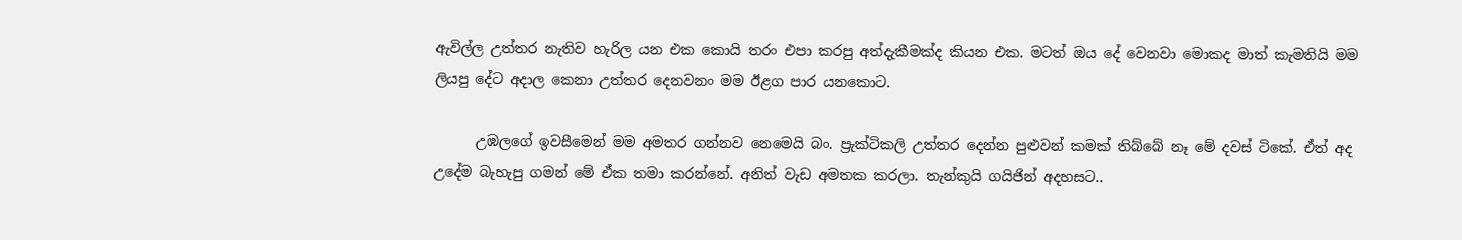ඇවිල්ල උත්තර නැතිව හැරිල යන එක කොයි තරං එපා කරපු අත්දැකීමක්ද කියන එක. මටත් ඔය දේ වෙනවා මොකද මාත් කැමතියි මම ලියපු දේට අදාල කෙනා උත්තර දෙනවනං මම ඊළග පාර යනකොට.

      උඹලගේ ඉවසීමෙන් මම අමතර ගන්නව නෙමෙයි බං. ප්‍රැක්ටිකලි උත්තර දෙන්න පුළුවන් කමක් තිබ්බේ නෑ මේ දවස් ටිකේ. ඒත් අද උදේම බැහැපු ගමන් මේ ඒක තමා කරන්නේ. අනිත් වැඩ අමතක කරලා. තැන්කුයි ගයිජින් අදහසට..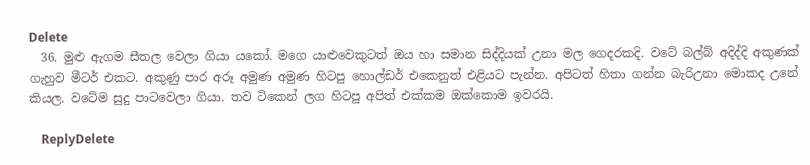Delete
  36. මුළු ඇගම සීතල වෙලා ගියා යකෝ. මගෙ යාළුවෙකුටත් ඔය හා සමාන සිද්දියක් උනා මල ගෙදරකදි. වටේ බල්බ් අදිද්දි අකුණක් ගැහුව මීටර් එකට. අකුණු පාර අරූ අමුණ අමුණ හිටපු හොල්ඩර් එකෙනුත් එළියට පැන්න. අපිටත් හිතා ගන්න බැරිඋනා මොකද උනේ කියල. වටේම සුදු පාටවෙලා ගියා. තව ටිකෙන් ලග හිටපු අපිත් එක්කම ඔක්කොම ඉවරයි.

    ReplyDelete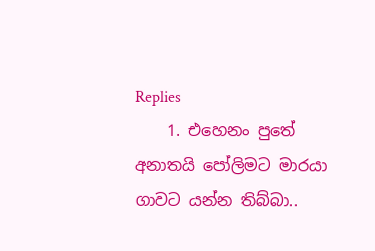Replies
    1. එහෙනං පුතේ අනාතයි පෝලිමට මාරයා ගාවට යන්න තිබ්බා..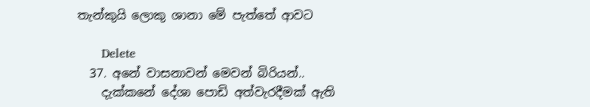තැන්කුයි ලොකු ශානා මේ පැත්තේ ආවට

      Delete
  37. අනේ වාසනාවන් මෙවන් බිරියන්..
    දැක්කනේ දේශා පොඩි අත්වැරදීමක් ඇති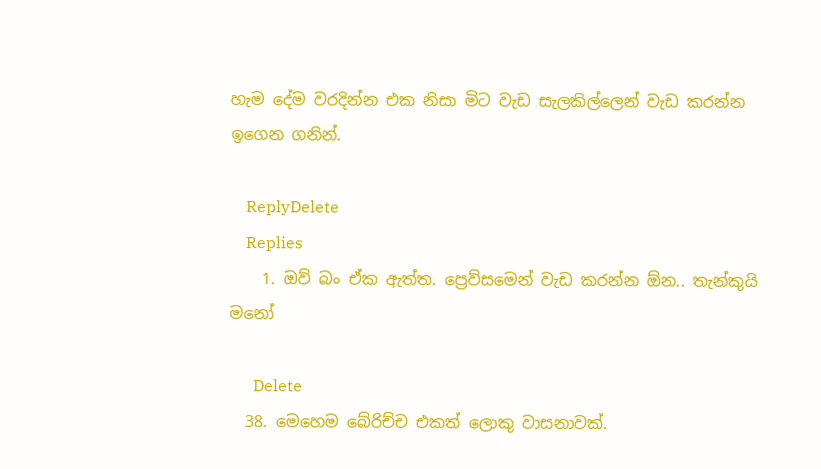හැම දේම වරදින්න එක නිසා මිට වැඩ සැලකිල්ලෙන් වැඩ කරන්න ඉගෙන ගනින්.

    ReplyDelete
    Replies
    1. ඔව් බං ඒක ඇත්ත. ප්‍රෙව්සමෙන් වැඩ කරන්න ඕන.. තැන්කුයි මනෝ

      Delete
  38. මෙහෙම බේරිච්ච එකත් ලොකු වාසනාවක්.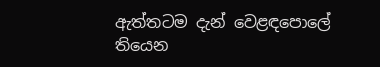ඇත්තටම දැන් වෙළඳපොලේ තියෙන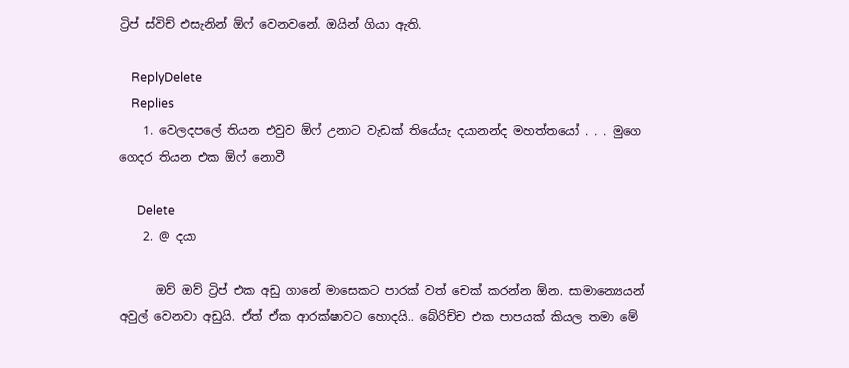ට්‍රිප් ස්විච් එසැනින් ඕෆ් වෙනවනේ. ඔයින් ගියා ඇති.

    ReplyDelete
    Replies
    1. වෙලදපලේ තියන එවුව ඕෆ් උනාට වැඩක් තියේයැ දයානන්ද මහත්තයෝ . . . මුගෙ ගෙදර තියන එක ඕෆ් නොවී

      Delete
    2. @ දයා

      ඔව් ඔව් ට්‍රිප් එක අඩු ගානේ මාසෙකට පාරක් වත් චෙක් කරන්න ඕන. සාමාන්‍යෙයන් අවුල් වෙනවා අඩුයි. ඒත් ඒක ආරක්ෂාවට හොදයි.. බේරිච්ච එක පාපයක් කියල තමා මේ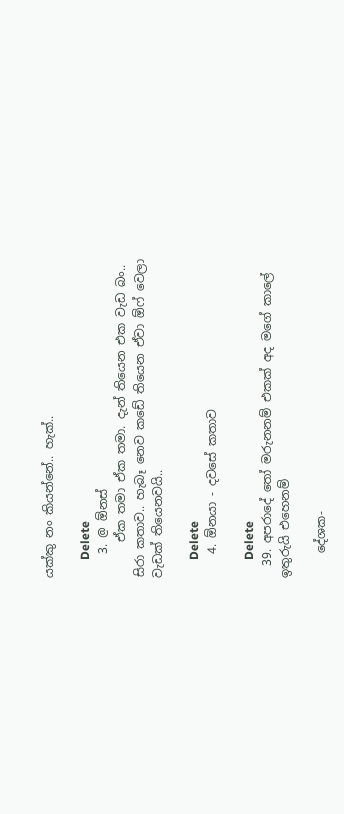යක්කු නං කියන්නේ.. හැක්..

      Delete
    3. @ ඕනස්
      ඒක තමා ඒක තමා. දැන් තියෙන එක වැඩ බං.. සිරා කතාව.. හැබෑ නෙව කඩේ තියෙන ඒවා ඕෆ් වෙලා වැඩක් තියෙනවයි..

      Delete
    4. ඕනයා - දවසේ කතාව

      Delete
  39. අපරාදේ තෝ මරුනනම් එකක් අද මගේ කාලේ ඉතුරුයි එහෙනම්

    දේශක-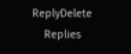ReplyDelete
    Replies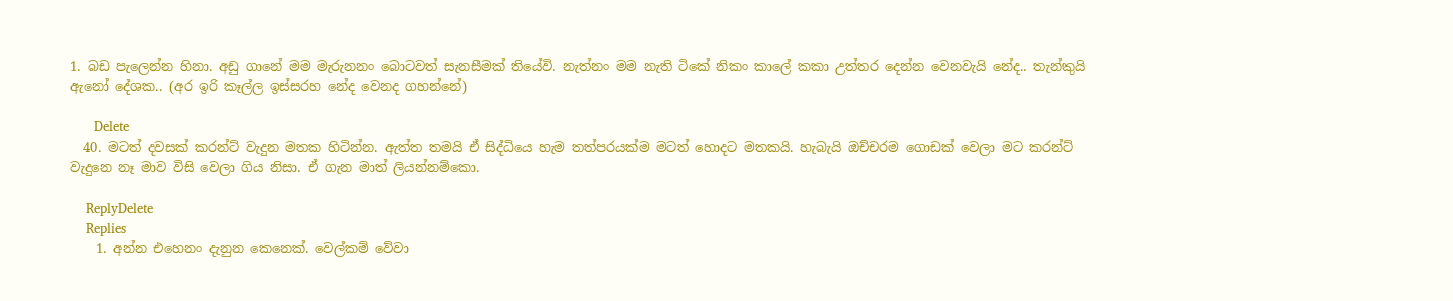1. බඩ පැලෙන්න හිනා. අඩු ගානේ මම මැරුනනං බොටවත් සැනසීමක් තියේවි. නැත්නං මම නැති ටිකේ නිකං කාලේ කකා උත්තර දෙන්න වෙනවැයි නේද.. තැන්කුයි ඇනෝ දේශක.. (අර ඉරි කෑල්ල ඉස්සරහ නේද වෙනද ගහන්නේ)

      Delete
  40. මටත් දවසක් කරන්ට් වැදුන මතක හිටින්න. ඇත්ත තමයි ඒ සිද්ධියෙ හැම තත්පරයක්ම මටත් හොදට මතකයි. හැබැයි ඔච්චරම ගොඩක් වෙලා මට කරන්ට් වැදුනෙ නෑ මාව විසි වෙලා ගිය නිසා. ඒ ගැන මාත් ලියන්නම්කො.

    ReplyDelete
    Replies
    1. අන්න එහෙනං දැනුන කෙනෙක්. වෙල්කම් වේවා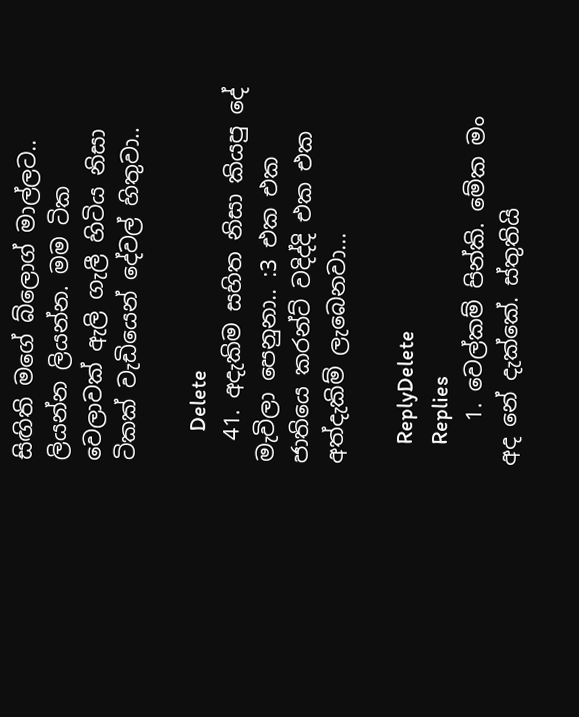සිඟිති මගේ බ්ලොග් මාල්ලට.. ලියන්න ලියන්න. මම ටික වෙලාවක් ඇලි ගැලී හිටිය නිසා ටිකක් වැඩියෙන් දේවල් හිතුවා..

      Delete
  41. අදැකිම සහිත නිසා කියපු දේ මැවිලා පෙනුනා.. :3 එක එක ජාතියෙ කරන්ට් වදිද්දි එක එක අත්දැකිම් ලැබෙනවා...

    ReplyDelete
    Replies
    1. වෙල්කම් පින්කි. මේක මං අද නේ දැක්කේ. ස්තුතියි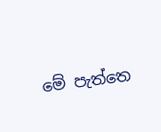මේ පැත්තෙ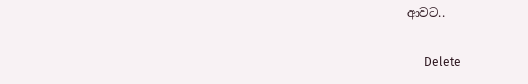ආවට..

      Delete